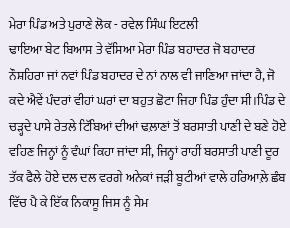ਮੇਰਾ ਪਿੰਡ ਅਤੇ ਪੁਰਾਣੇ ਲੋਕ - ਰਵੇਲ ਸਿੰਘ ਇਟਲੀ
ਢਾਇਆ ਬੇਟ ਬਿਆਸ ਤੇ ਵੱਸਿਆ ਮੇਰਾ ਪਿੰਡ ਬਹਾਦਰ ਜੋ ਬਹਾਦਰ ਨੌਸ਼ਹਿਰਾ ਜਾਂ ਨਵਾਂ ਪਿੰਡ ਬਹਾਦਰ ਦੇ ਨਾਂ ਨਾਲ ਵੀ ਜਾਣਿਆ ਜਾਂਦਾ ਹੈ, ਜੋ ਕਦੇ ਐਵੇਂ ਪੰਦਰਾਂ ਵੀਹਾਂ ਘਰਾਂ ਦਾ ਬਹੁਤ ਛੋਟਾ ਜਿਹਾ ਪਿੰਡ ਹੁੰਦਾ ਸੀ।ਪਿੰਡ ਦੇ ਚੜ੍ਹਦੇ ਪਾਸੇ ਰੇਤਲੇ ਟਿੱਬਿਆਂ ਦੀਆਂ ਢਲ਼ਾਣਾਂ ਤੋਂ ਬਰਸਾਤੀ ਪਾਣੀ ਦੇ ਬਣੇ ਹੋਏ ਵਹਿਣ ਜਿਨ੍ਹਾਂ ਨੂੰ ਵੰਘਾਂ ਕਿਹਾ ਜਾਂਦਾ ਸੀ, ਜਿਨ੍ਹਾਂ ਰਾਹੀਂ ਬਰਸਾਤੀ ਪਾਣੀ ਦੂਰ ਤੱਕ ਫੈਲੇ ਹੋਏ ਦਲ ਦਲ ਵਰਗੇ ਅਨੇਕਾਂ ਜੜੀ ਬੂਟੀਆਂ ਵਾਲੇ ਹਰਿਆਲ਼ੇ ਛੰਬ ਵਿੱਚ ਪੈ ਕੇ ਇੱਕ ਨਿਕਾਸੂ ਜਿਸ ਨੂੰ ਸੇਮ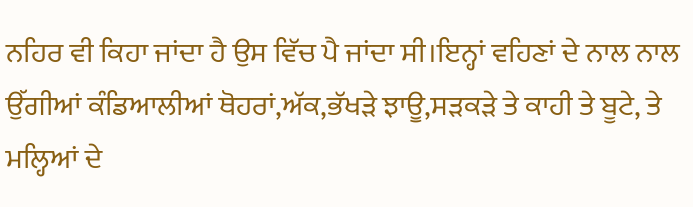ਨਹਿਰ ਵੀ ਕਿਹਾ ਜਾਂਦਾ ਹੈ ਉਸ ਵਿੱਚ ਪੈ ਜਾਂਦਾ ਸੀ।ਇਨ੍ਹਾਂ ਵਹਿਣਾਂ ਦੇ ਨਾਲ ਨਾਲ ਉੱਗੀਆਂ ਕੰਡਿਆਲੀਆਂ ਥੋਹਰਾਂ,ਅੱਕ,ਭੱਖੜੇ ਝਾਊ,ਸੜਕੜੇ ਤੇ ਕਾਹੀ ਤੇ ਬੂਟੇ, ਤੇ ਮਲ੍ਹਿਆਂ ਦੇ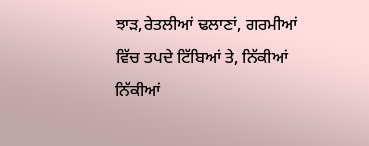ਝਾੜ,ਰੇਤਲੀਆਂ ਢਲਾਣਾਂ, ਗਰਮੀਆਂ ਵਿੱਚ ਤਪਦੇ ਟਿੱਬਿਆਂ ਤੇ, ਨਿੱਕੀਆਂ ਨਿੱਕੀਆਂ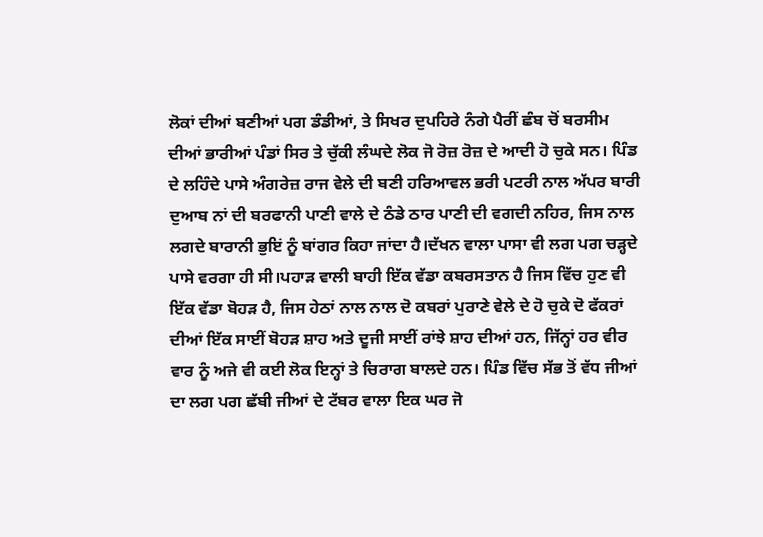ਲੋਕਾਂ ਦੀਆਂ ਬਣੀਆਂ ਪਗ ਡੰਡੀਆਂ, ਤੇ ਸਿਖਰ ਦੁਪਹਿਰੇ ਨੰਗੇ ਪੈਰੀਂ ਛੰਬ ਚੋਂ ਬਰਸੀਮ ਦੀਆਂ ਭਾਰੀਆਂ ਪੰਡਾਂ ਸਿਰ ਤੇ ਚੁੱਕੀ ਲੰਘਦੇ ਲੋਕ ਜੋ ਰੋਜ਼ ਰੋਜ਼ ਦੇ ਆਦੀ ਹੋ ਚੁਕੇ ਸਨ। ਪਿੰਡ ਦੇ ਲਹਿੰਦੇ ਪਾਸੇ ਅੰਗਰੇਜ਼ ਰਾਜ ਵੇਲੇ ਦੀ ਬਣੀ ਹਰਿਆਵਲ ਭਰੀ ਪਟਰੀ ਨਾਲ ਅੱਪਰ ਬਾਰੀ ਦੁਆਬ ਨਾਂ ਦੀ ਬਰਫਾਨੀ ਪਾਣੀ ਵਾਲੇ ਦੇ ਠੰਡੇ ਠਾਰ ਪਾਣੀ ਦੀ ਵਗਦੀ ਨਹਿਰ, ਜਿਸ ਨਾਲ ਲਗਦੇ ਬਾਰਾਨੀ ਭੁਇਂ ਨੂੰ ਬਾਂਗਰ ਕਿਹਾ ਜਾਂਦਾ ਹੈ।ਦੱਖਨ ਵਾਲਾ ਪਾਸਾ ਵੀ ਲਗ ਪਗ ਚੜ੍ਹਦੇ ਪਾਸੇ ਵਰਗਾ ਹੀ ਸੀ।ਪਹਾੜ ਵਾਲੀ ਬਾਹੀ ਇੱਕ ਵੱਡਾ ਕਬਰਸਤਾਨ ਹੈ ਜਿਸ ਵਿੱਚ ਹੁਣ ਵੀ ਇੱਕ ਵੱਡਾ ਬੋਹੜ ਹੈ, ਜਿਸ ਹੇਠਾਂ ਨਾਲ ਨਾਲ ਦੋ ਕਬਰਾਂ ਪੁਰਾਣੇ ਵੇਲੇ ਦੇ ਹੋ ਚੁਕੇ ਦੋ ਫੱਕਰਾਂ ਦੀਆਂ ਇੱਕ ਸਾਈਂ ਬੋਹੜ ਸ਼ਾਹ ਅਤੇ ਦੂਜੀ ਸਾਈਂ ਰਾਂਝੇ ਸ਼ਾਹ ਦੀਆਂ ਹਨ, ਜਿੱਨ੍ਹਾਂ ਹਰ ਵੀਰ ਵਾਰ ਨੂੰ ਅਜੇ ਵੀ ਕਈ ਲੋਕ ਇਨ੍ਹਾਂ ਤੇ ਚਿਰਾਗ ਬਾਲਦੇ ਹਨ। ਪਿੰਡ ਵਿੱਚ ਸੱਭ ਤੋਂ ਵੱਧ ਜੀਆਂ ਦਾ ਲਗ ਪਗ ਛੱਬੀ ਜੀਆਂ ਦੇ ਟੱਬਰ ਵਾਲਾ ਇਕ ਘਰ ਜੋ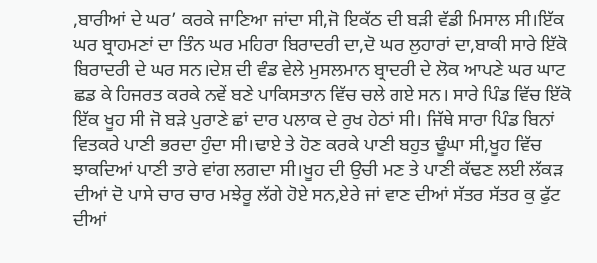,ਬਾਰੀਆਂ ਦੇ ਘਰ’ ਕਰਕੇ ਜਾਣਿਆ ਜਾਂਦਾ ਸੀ,ਜੋ ਇਕੱਠ ਦੀ ਬੜੀ ਵੱਡੀ ਮਿਸਾਲ ਸੀ।ਇੱਕ ਘਰ ਬ੍ਰਾਹਮਣਾਂ ਦਾ ਤਿੰਨ ਘਰ ਮਹਿਰਾ ਬਿਰਾਦਰੀ ਦਾ,ਦੋ ਘਰ ਲੁਹਾਰਾਂ ਦਾ,ਬਾਕੀ ਸਾਰੇ ਇੱਕੋ ਬਿਰਾਦਰੀ ਦੇ ਘਰ ਸਨ।ਦੇਸ਼ ਦੀ ਵੰਡ ਵੇਲੇ ਮੁਸਲਮਾਨ ਬ੍ਰਾਦਰੀ ਦੇ ਲੋਕ ਆਪਣੇ ਘਰ ਘਾਟ ਛਡ ਕੇ ਹਿਜਰਤ ਕਰਕੇ ਨਵੇਂ ਬਣੇ ਪਾਕਿਸਤਾਨ ਵਿੱਚ ਚਲੇ ਗਏ ਸਨ। ਸਾਰੇ ਪਿੰਡ ਵਿੱਚ ਇੱਕੋ ਇੱਕ ਖੂਹ ਸੀ ਜੋ ਬੜੇ ਪੁਰਾਣੇ ਛਾਂ ਦਾਰ ਪਲਾਕ ਦੇ ਰੁਖ ਹੇਠਾਂ ਸੀ। ਜਿੱਥੇ ਸਾਰਾ ਪਿੰਡ ਬਿਨਾਂ ਵਿਤਕਰੇ ਪਾਣੀ ਭਰਦਾ ਹੁੰਦਾ ਸੀ।ਢਾਏ ਤੇ ਹੋਣ ਕਰਕੇ ਪਾਣੀ ਬਹੁਤ ਢੂੰਘਾ ਸੀ,ਖੂਹ ਵਿੱਚ ਝਾਕਦਿਆਂ ਪਾਣੀ ਤਾਰੇ ਵਾਂਗ ਲਗਦਾ ਸੀ।ਖੂਹ ਦੀ ਉਚੀ ਮਣ ਤੇ ਪਾਣੀ ਕੱਢਣ ਲਈ ਲੱਕੜ ਦੀਆਂ ਦੋ ਪਾਸੇ ਚਾਰ ਚਾਰ ਮਝੇਰੂ ਲੱਗੇ ਹੋਏ ਸਨ,ਏਰੇ ਜਾਂ ਵਾਣ ਦੀਆਂ ਸੱਤਰ ਸੱਤਰ ਕੁ ਫੁੱਟ ਦੀਆਂ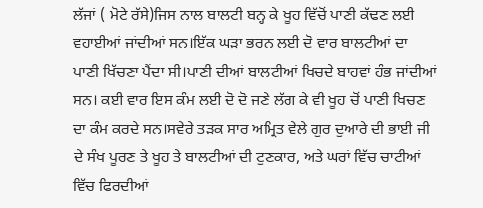ਲੱਜਾਂ ( ਮੋਟੇ ਰੱਸੇ)ਜਿਸ ਨਾਲ ਬਾਲਟੀ ਬਨ੍ਹ ਕੇ ਖੂਹ ਵਿੱਚੋਂ ਪਾਣੀ ਕੱਢਣ ਲਈ ਵਹਾਈਆਂ ਜਾਂਦੀਆਂ ਸਨ।ਇੱਕ ਘੜਾ ਭਰਨ ਲਈ ਦੋ ਵਾਰ ਬਾਲਟੀਆਂ ਦਾ ਪਾਣੀ ਖਿੱਚਣਾ ਪੈਂਦਾ ਸੀ।ਪਾਣੀ ਦੀਆਂ ਬਾਲਟੀਆਂ ਖਿਚਦੇ ਬਾਹਵਾਂ ਹੰਭ ਜਾਂਦੀਆਂ ਸਨ। ਕਈ ਵਾਰ ਇਸ ਕੰਮ ਲਈ ਦੋ ਦੋ ਜਣੇ ਲੱਗ ਕੇ ਵੀ ਖੂਹ ਚੋਂ ਪਾਣੀ ਖਿਚਣ ਦਾ ਕੰਮ ਕਰਦੇ ਸਨ।ਸਵੇਰੇ ਤੜਕ ਸਾਰ ਅਮ੍ਰਿਤ ਵੇਲੇ ਗੁਰ ਦੁਆਰੇ ਦੀ ਭਾਈ ਜੀ ਦੇ ਸੰਖ ਪੂਰਣ ਤੇ ਖੂਹ ਤੇ ਬਾਲਟੀਆਂ ਦੀ ਟੁਣਕਾਰ, ਅਤੇ ਘਰਾਂ ਵਿੱਚ ਚਾਟੀਆਂ ਵਿੱਚ ਫਿਰਦੀਆਂ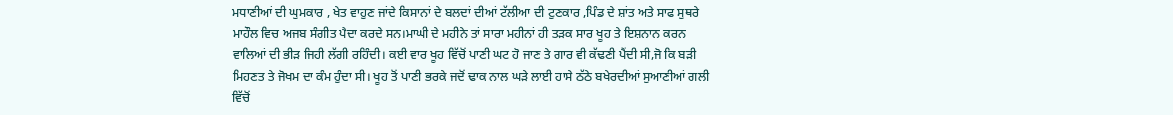ਮਧਾਣੀਆਂ ਦੀ ਘੁਮਕਾਰ , ਖੇਤ ਵਾਹੁਣ ਜਾਂਦੇ ਕਿਸਾਨਾਂ ਦੇ ਬਲਦਾਂ ਦੀਆਂ ਟੱਲੀਆ ਦੀ ਟੁਣਕਾਰ ,ਪਿੰਡ ਦੇ ਸ਼ਾਂਤ ਅਤੇ ਸਾਫ ਸੁਥਰੇ ਮਾਹੌਲ ਵਿਚ ਅਜਬ ਸੰਗੀਤ ਪੈਦਾ ਕਰਦੇ ਸਨ।ਮਾਘੀ ਦੇ ਮਹੀਨੇ ਤਾਂ ਸਾਰਾ ਮਹੀਨਾਂ ਹੀ ਤੜਕ ਸਾਰ ਖੂਹ ਤੇ ਇਸ਼ਨਾਨ ਕਰਨ ਵਾਲਿਆਂ ਦੀ ਭੀੜ ਜਿਹੀ ਲੱਗੀ ਰਹਿੰਦੀ। ਕਈ ਵਾਰ ਖੂਹ ਵਿੱਚੋਂ ਪਾਣੀ ਘਟ ਹੋ ਜਾਣ ਤੇ ਗਾਰ ਵੀ ਕੱਢਣੀ ਪੈਂਦੀ ਸੀ,ਜੋ ਕਿ ਬੜੀ ਮਿਹਣਤ ਤੇ ਜੋਖਮ ਦਾ ਕੰਮ ਹੁੰਦਾ ਸੀ। ਖੂਹ ਤੋਂ ਪਾਣੀ ਭਰਕੇ ਜਦੋਂ ਢਾਕ ਨਾਲ ਘੜੇ ਲਾਈ ਹਾਸੇ ਠੱਠੇ ਬਖੇਰਦੀਆਂ ਸੁਆਣੀਆਂ ਗਲੀ ਵਿੱਚੋਂ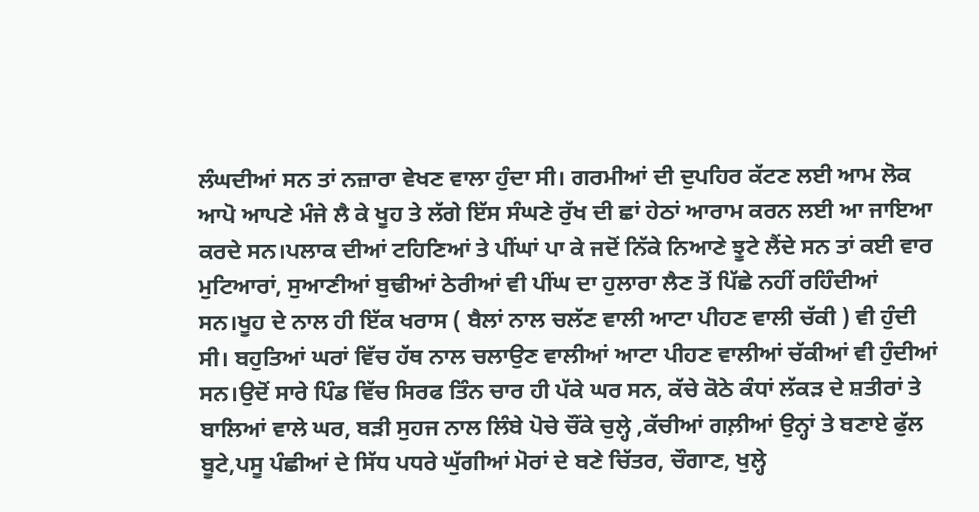ਲੰਘਦੀਆਂ ਸਨ ਤਾਂ ਨਜ਼ਾਰਾ ਵੇਖਣ ਵਾਲਾ ਹੁੰਦਾ ਸੀ। ਗਰਮੀਆਂ ਦੀ ਦੁਪਹਿਰ ਕੱਟਣ ਲਈ ਆਮ ਲੋਕ ਆਪੋ ਆਪਣੇ ਮੰਜੇ ਲੈ ਕੇ ਖੂਹ ਤੇ ਲੱਗੇ ਇੱਸ ਸੰਘਣੇ ਰੁੱਖ ਦੀ ਛਾਂ ਹੇਠਾਂ ਆਰਾਮ ਕਰਨ ਲਈ ਆ ਜਾਇਆ ਕਰਦੇ ਸਨ।ਪਲਾਕ ਦੀਆਂ ਟਹਿਣਿਆਂ ਤੇ ਪੀਂਘਾਂ ਪਾ ਕੇ ਜਦੋਂ ਨਿੱਕੇ ਨਿਆਣੇ ਝੂਟੇ ਲੈਂਦੇ ਸਨ ਤਾਂ ਕਈ ਵਾਰ ਮੁਟਿਆਰਾਂ, ਸੁਆਣੀਆਂ ਬੁਢੀਆਂ ਠੇਰੀਆਂ ਵੀ ਪੀਂਘ ਦਾ ਹੁਲਾਰਾ ਲੈਣ ਤੋਂ ਪਿੱਛੇ ਨਹੀਂ ਰਹਿੰਦੀਆਂ ਸਨ।ਖੂਹ ਦੇ ਨਾਲ ਹੀ ਇੱਕ ਖਰਾਸ ( ਬੈਲਾਂ ਨਾਲ ਚਲੱਣ ਵਾਲੀ ਆਟਾ ਪੀਹਣ ਵਾਲੀ ਚੱਕੀ ) ਵੀ ਹੁੰਦੀ ਸੀ। ਬਹੁਤਿਆਂ ਘਰਾਂ ਵਿੱਚ ਹੱਥ ਨਾਲ ਚਲਾਉਣ ਵਾਲੀਆਂ ਆਟਾ ਪੀਹਣ ਵਾਲੀਆਂ ਚੱਕੀਆਂ ਵੀ ਹੁੰਦੀਆਂ ਸਨ।ਉਦੋਂ ਸਾਰੇ ਪਿੰਡ ਵਿੱਚ ਸਿਰਫ ਤਿੰਨ ਚਾਰ ਹੀ ਪੱਕੇ ਘਰ ਸਨ, ਕੱਚੇ ਕੋਠੇ ਕੰਧਾਂ ਲੱਕੜ ਦੇ ਸ਼ਤੀਰਾਂ ਤੇ ਬਾਲਿਆਂ ਵਾਲੇ ਘਰ, ਬੜੀ ਸੁਹਜ ਨਾਲ ਲਿੰਬੇ ਪੋਚੇ ਚੌਂਕੇ ਚੁਲ੍ਹੇ ,ਕੱਚੀਆਂ ਗਲ਼ੀਆਂ ਉਨ੍ਹਾਂ ਤੇ ਬਣਾਏ ਫੁੱਲ ਬੂਟੇ,ਪਸੂ ਪੰਛੀਆਂ ਦੇ ਸਿੱਧ ਪਧਰੇ ਘੁੱਗੀਆਂ ਮੋਰਾਂ ਦੇ ਬਣੇ ਚਿੱਤਰ, ਚੌਗਾਣ, ਖੁਲ੍ਹੇ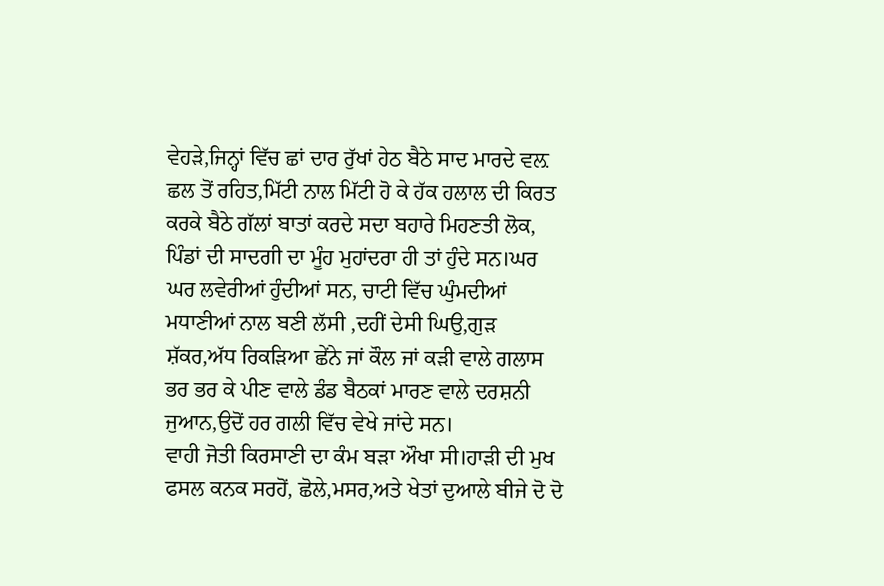ਵੇਹੜੇ,ਜਿਨ੍ਹਾਂ ਵਿੱਚ ਛਾਂ ਦਾਰ ਰੁੱਖਾਂ ਹੇਠ ਬੈਠੇ ਸਾਦ ਮਾਰਦੇ ਵਲ਼ ਛਲ ਤੋਂ ਰਹਿਤ,ਮਿੱਟੀ ਨਾਲ ਮਿੱਟੀ ਹੋ ਕੇ ਹੱਕ ਹਲਾਲ ਦੀ ਕਿਰਤ ਕਰਕੇ ਬੈਠੇ ਗੱਲਾਂ ਬਾਤਾਂ ਕਰਦੇ ਸਦਾ ਬਹਾਰੇ ਮਿਹਣਤੀ ਲੋਕ, ਪਿੰਡਾਂ ਦੀ ਸਾਦਗੀ ਦਾ ਮੂੰਹ ਮੁਹਾਂਦਰਾ ਹੀ ਤਾਂ ਹੁੰਦੇ ਸਨ।ਘਰ ਘਰ ਲਵੇਰੀਆਂ ਹੁੰਦੀਆਂ ਸਨ, ਚਾਟੀ ਵਿੱਚ ਘੁੰਮਦੀਆਂ ਮਧਾਣੀਆਂ ਨਾਲ ਬਣੀ ਲੱਸੀ ,ਦਹੀਂ ਦੇਸੀ ਘਿਉ,ਗੁੜ ਸ਼ੱਕਰ,ਅੱਧ ਰਿਕੜਿਆ ਛੇਂਨੇ ਜਾਂ ਕੌਲ ਜਾਂ ਕੜੀ ਵਾਲੇ ਗਲਾਸ ਭਰ ਭਰ ਕੇ ਪੀਣ ਵਾਲੇ ਡੰਡ ਬੈਠਕਾਂ ਮਾਰਣ ਵਾਲੇ ਦਰਸ਼ਨੀ ਜੁਆਨ,ਉਦੋਂ ਹਰ ਗਲੀ ਵਿੱਚ ਵੇਖੇ ਜਾਂਦੇ ਸਨ।
ਵਾਹੀ ਜੋਤੀ ਕਿਰਸਾਣੀ ਦਾ ਕੰਮ ਬੜਾ ਔਖਾ ਸੀ।ਹਾੜੀ ਦੀ ਮੁਖ ਫਸਲ ਕਨਕ ਸਰਹੋਂ, ਛੋਲੇ,ਮਸਰ,ਅਤੇ ਖੇਤਾਂ ਦੁਆਲੇ ਬੀਜੇ ਦੋ ਦੋ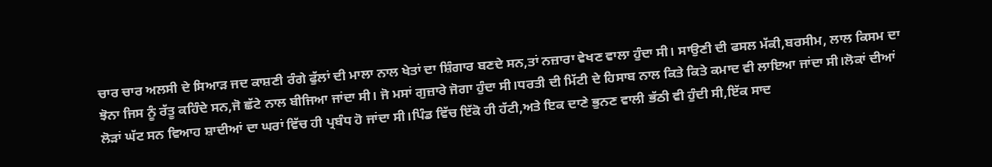ਚਾਰ ਚਾਰ ਅਲਸੀ ਦੇ ਸਿਆੜ ਜਦ ਕਾਸ਼ਣੀ ਰੰਗੇ ਫੁੱਲਾਂ ਦੀ ਮਾਲਾ ਨਾਲ ਖੇਤਾਂ ਦਾ ਸ਼ਿੰਗਾਰ ਬਣਦੇ ਸਨ,ਤਾਂ ਨਜ਼ਾਰਾ ਵੇਖਣ ਵਾਲਾ ਹੁੰਦਾ ਸੀ। ਸਾਉਣੀ ਦੀ ਫਸਲ ਮੱਕੀ,ਬਰਸੀਮ, ਲਾਲ ਕਿਸਮ ਦਾ ਝੋਨਾ ਜਿਸ ਨੂੰ ਰੱਤੂ ਕਹਿੰਦੇ ਸਨ,ਜੋ ਛੱਟੇ ਨਾਲ ਬੀਜਿਆ ਜਾਂਦਾ ਸੀ। ਜੋ ਮਸਾਂ ਗੁਜ਼ਾਰੇ ਜੋਗਾ ਹੁੰਦਾ ਸੀ।ਧਰਤੀ ਦੀ ਮਿੱਟੀ ਦੇ ਹਿਸਾਬ ਨਾਲ ਕਿਤੇ ਕਿਤੇ ਕਮਾਦ ਵੀ ਲਾਇਆ ਜਾਂਦਾ ਸੀ।ਲੋਕਾਂ ਦੀਆਂ ਲੋੜਾਂ ਘੱਟ ਸਨ ਵਿਆਹ ਸ਼ਾਦੀਆਂ ਦਾ ਘਰਾਂ ਵਿੱਚ ਹੀ ਪ੍ਰਬੰਧ ਹੋ ਜਾਂਦਾ ਸੀ।ਪਿੰਡ ਵਿੱਚ ਇੱਕੋ ਹੀ ਹੱਟੀ,ਅਤੇ ਇਕ ਦਾਣੇ ਭੁਨਣ ਵਾਲੀ ਭੱਠੀ ਵੀ ਹੁੰਦੀ ਸੀ,ਇੱਕ ਸਾਦ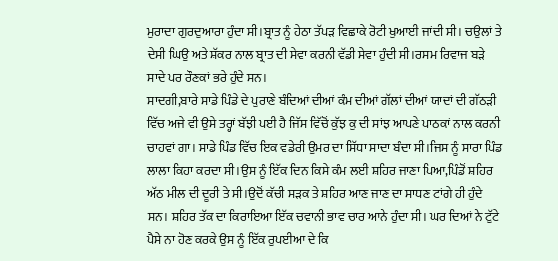ਮੁਰਾਦਾ ਗੁਰਦੁਆਰਾ ਹੁੰਦਾ ਸੀ।ਬ੍ਰਾਤ ਨੂੰ ਹੇਠਾ ਤੱਪੜ ਵਿਛਾਕੇ ਰੋਟੀ ਖੁਆਈ ਜਾਂਦੀ ਸੀ। ਚਉਲਾਂ ਤੇ ਦੇਸੀ ਘਿਉ ਅਤੇ ਸ਼ੱਕਰ ਨਾਲ ਬ੍ਰਾਤ ਦੀ ਸੇਵਾ ਕਰਨੀ ਵੱਡੀ ਸੇਵਾ ਹੁੰਦੀ ਸੀ।ਰਸਮ ਰਿਵਾਜ ਬੜੇ ਸਾਦੇ ਪਰ ਰੌਣਕਾਂ ਭਰੇ ਹੁੰਦੇ ਸਨ।
ਸਾਦਗੀ,ਬਾਰੇ ਸਾਡੇ ਪਿੰਡੇ ਦੇ ਪੁਰਾਣੇ ਬੰਦਿਆਂ ਦੀਆਂ ਕੰਮ ਦੀਆਂ ਗੱਲਾਂ ਦੀਆਂ ਯਾਦਾਂ ਦੀ ਗੱਠੜੀ ਵਿੱਚ ਅਜੇ ਵੀ ਉਸੇ ਤਰ੍ਹਾਂ ਬੱਝੀ ਪਈ ਹੈ ਜਿੱਸ ਵਿੱਚੋਂ ਕੁੱਝ ਕੁ ਦੀ ਸਾਂਝ ਆਪਣੇ ਪਾਠਕਾਂ ਨਾਲ ਕਰਨੀ ਚਾਹਵਾਂ ਗਾ। ਸਾਡੇ ਪਿੰਡ ਵਿੱਚ ਇਕ ਵਡੇਰੀ ਉਮਰ ਦਾ ਸਿੱਧਾ ਸਾਦਾ ਬੰਦਾ ਸੀ।ਜਿਸ ਨੂੰ ਸਾਰਾ ਪਿੰਡ ਲਾਲਾ ਕਿਹਾ ਕਰਦਾ ਸੀ।ਉਸ ਨੂੰ ਇੱਕ ਦਿਨ ਕਿਸੇ ਕੰਮ ਲਈ ਸ਼ਹਿਰ ਜਾਣਾ ਪਿਆ,ਪਿੰਡੋਂ ਸ਼ਹਿਰ ਅੱਠ ਮੀਲ ਦੀ ਦੂਰੀ ਤੇ ਸੀ।ਉਦੋਂ ਕੱਚੀ ਸੜਕ ਤੇ ਸ਼ਹਿਰ ਆਣ ਜਾਣ ਦਾ ਸਾਧਣ ਟਾਂਗੇ ਹੀ ਹੁੰਦੇ ਸਨ। ਸ਼ਹਿਰ ਤੱਕ ਦਾ ਕਿਰਾਇਆ ਇੱਕ ਚਵਾਨੀ ਭਾਵ ਚਾਰ ਆਨੇ ਹੁੰਦਾ ਸੀ। ਘਰ ਦਿਆਂ ਨੇ ਟੁੱਟੇ ਪੈਸੇ ਨਾ ਹੋਣ ਕਰਕੇ ਉਸ ਨੂੰ ਇੱਕ ਰੁਪਈਆ ਦੇ ਕਿ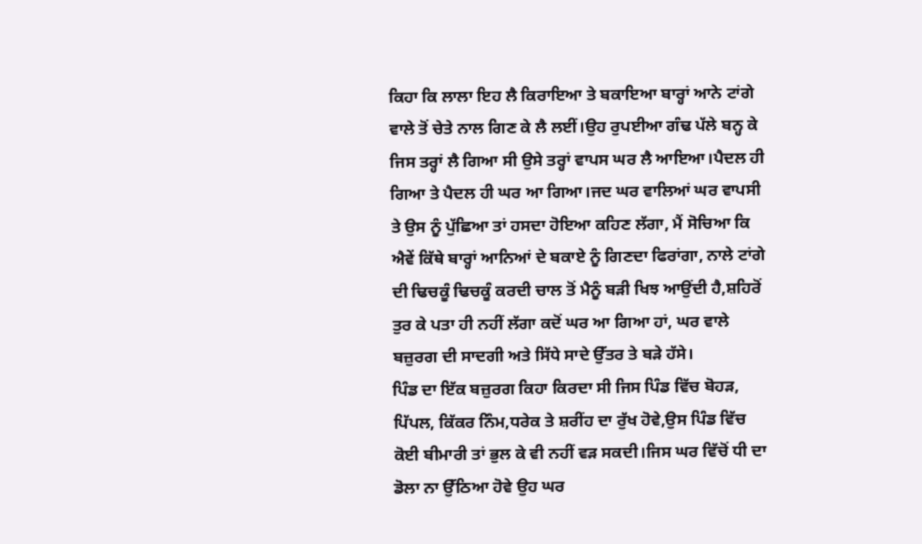ਕਿਹਾ ਕਿ ਲਾਲਾ ਇਹ ਲੈ ਕਿਰਾਇਆ ਤੇ ਬਕਾਇਆ ਬਾਰ੍ਹਾਂ ਆਨੇ ਟਾਂਗੇ ਵਾਲੇ ਤੋਂ ਚੇਤੇ ਨਾਲ ਗਿਣ ਕੇ ਲੈ ਲਈਂ।ਉਹ ਰੁਪਈਆ ਗੰਢ ਪੱਲੇ ਬਨ੍ਹ ਕੇ ਜਿਸ ਤਰ੍ਹਾਂ ਲੈ ਗਿਆ ਸੀ ਉਸੇ ਤਰ੍ਹਾਂ ਵਾਪਸ ਘਰ ਲੈ ਆਇਆ।ਪੈਦਲ ਹੀ ਗਿਆ ਤੇ ਪੈਦਲ ਹੀ ਘਰ ਆ ਗਿਆ।ਜਦ ਘਰ ਵਾਲਿਆਂ ਘਰ ਵਾਪਸੀ ਤੇ ਉਸ ਨੂੰ ਪੁੱਛਿਆ ਤਾਂ ਹਸਦਾ ਹੋਇਆ ਕਹਿਣ ਲੱਗਾ, ਮੈਂ ਸੋਚਿਆ ਕਿ ਐਵੇਂ ਕਿੱਥੇ ਬਾਰ੍ਹਾਂ ਆਨਿਆਂ ਦੇ ਬਕਾਏ ਨੂੰ ਗਿਣਦਾ ਫਿਰਾਂਗਾ, ਨਾਲੇ ਟਾਂਗੇ ਦੀ ਢਿਚਕੂੰ ਢਿਚਕੂੰ ਕਰਦੀ ਚਾਲ ਤੋਂ ਮੈਨੂੰ ਬੜੀ ਖਿਝ ਆਉਂਦੀ ਹੈ,ਸ਼ਹਿਰੋਂ ਤੁਰ ਕੇ ਪਤਾ ਹੀ ਨਹੀਂ ਲੱਗਾ ਕਦੋਂ ਘਰ ਆ ਗਿਆ ਹਾਂ, ਘਰ ਵਾਲੇ ਬਜ਼ੁਰਗ ਦੀ ਸਾਦਗੀ ਅਤੇ ਸਿੱਧੇ ਸਾਦੇ ਉੱਤਰ ਤੇ ਬੜੇ ਹੱਸੇ।
ਪਿੰਡ ਦਾ ਇੱਕ ਬਜ਼ੁਰਗ ਕਿਹਾ ਕਿਰਦਾ ਸੀ ਜਿਸ ਪਿੰਡ ਵਿੱਚ ਬੋਹੜ, ਪਿੱਪਲ, ਕਿੱਕਰ ਨਿੰਮ,ਧਰੇਕ ਤੇ ਸ਼ਰੀਂਹ ਦਾ ਰੁੱਖ ਹੋਵੇ,ਉਸ ਪਿੰਡ ਵਿੱਚ ਕੋਈ ਬੀਮਾਰੀ ਤਾਂ ਭੁਲ ਕੇ ਵੀ ਨਹੀਂ ਵੜ ਸਕਦੀ।ਜਿਸ ਘਰ ਵਿੱਚੋਂ ਧੀ ਦਾ ਡੋਲਾ ਨਾ ਉੱਠਿਆ ਹੋਵੇ ਉਹ ਘਰ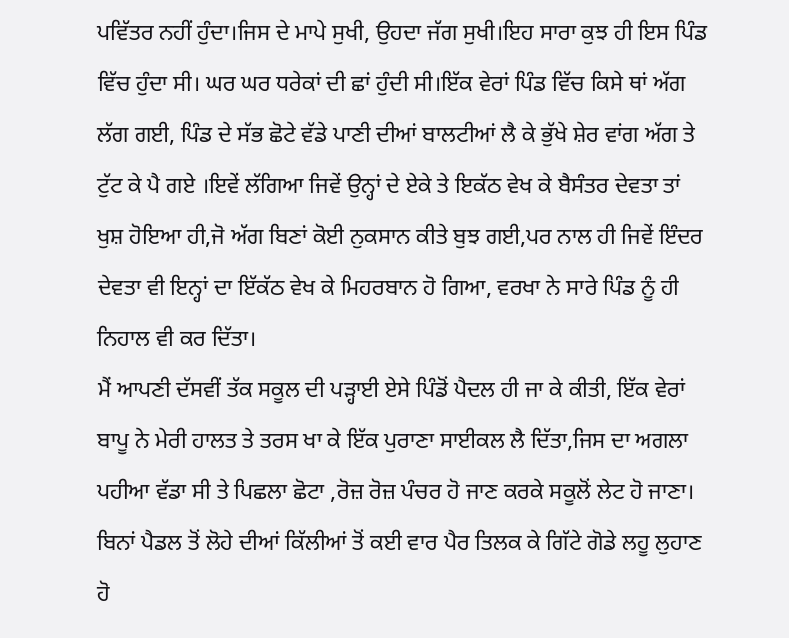ਪਵਿੱਤਰ ਨਹੀਂ ਹੁੰਦਾ।ਜਿਸ ਦੇ ਮਾਪੇ ਸੁਖੀ, ਉਹਦਾ ਜੱਗ ਸੁਖੀ।ਇਹ ਸਾਰਾ ਕੁਝ ਹੀ ਇਸ ਪਿੰਡ ਵਿੱਚ ਹੁੰਦਾ ਸੀ। ਘਰ ਘਰ ਧਰੇਕਾਂ ਦੀ ਛਾਂ ਹੁੰਦੀ ਸੀ।ਇੱਕ ਵੇਰਾਂ ਪਿੰਡ ਵਿੱਚ ਕਿਸੇ ਥਾਂ ਅੱਗ ਲੱਗ ਗਈ, ਪਿੰਡ ਦੇ ਸੱਭ ਛੋਟੇ ਵੱਡੇ ਪਾਣੀ ਦੀਆਂ ਬਾਲਟੀਆਂ ਲੈ ਕੇ ਭੁੱਖੇ ਸ਼ੇਰ ਵਾਂਗ ਅੱਗ ਤੇ ਟੁੱਟ ਕੇ ਪੈ ਗਏ ।ਇਵੇਂ ਲੱਗਿਆ ਜਿਵੇਂ ਉਨ੍ਹਾਂ ਦੇ ਏਕੇ ਤੇ ਇਕੱਠ ਵੇਖ ਕੇ ਬੈਸੰਤਰ ਦੇਵਤਾ ਤਾਂ ਖੁਸ਼ ਹੋਇਆ ਹੀ,ਜੋ ਅੱਗ ਬਿਣਾਂ ਕੋਈ ਨੁਕਸਾਨ ਕੀਤੇ ਬੁਝ ਗਈ,ਪਰ ਨਾਲ ਹੀ ਜਿਵੇਂ ਇੰਦਰ ਦੇਵਤਾ ਵੀ ਇਨ੍ਹਾਂ ਦਾ ਇੱਕੱਠ ਵੇਖ ਕੇ ਮਿਹਰਬਾਨ ਹੋ ਗਿਆ, ਵਰਖਾ ਨੇ ਸਾਰੇ ਪਿੰਡ ਨੂੰ ਹੀ ਨਿਹਾਲ ਵੀ ਕਰ ਦਿੱਤਾ।
ਮੈਂ ਆਪਣੀ ਦੱਸਵੀਂ ਤੱਕ ਸਕੂਲ ਦੀ ਪੜ੍ਹਾਈ ਏਸੇ ਪਿੰਡੋਂ ਪੈਦਲ ਹੀ ਜਾ ਕੇ ਕੀਤੀ, ਇੱਕ ਵੇਰਾਂ ਬਾਪੂ ਨੇ ਮੇਰੀ ਹਾਲਤ ਤੇ ਤਰਸ ਖਾ ਕੇ ਇੱਕ ਪੁਰਾਣਾ ਸਾਈਕਲ ਲੈ ਦਿੱਤਾ,ਜਿਸ ਦਾ ਅਗਲਾ ਪਹੀਆ ਵੱਡਾ ਸੀ ਤੇ ਪਿਛਲਾ ਛੋਟਾ ,ਰੋਜ਼ ਰੋਜ਼ ਪੰਚਰ ਹੋ ਜਾਣ ਕਰਕੇ ਸਕੂਲੋਂ ਲੇਟ ਹੋ ਜਾਣਾ। ਬਿਨਾਂ ਪੈਡਲ ਤੋਂ ਲੋਹੇ ਦੀਆਂ ਕਿੱਲੀਆਂ ਤੋਂ ਕਈ ਵਾਰ ਪੈਰ ਤਿਲਕ ਕੇ ਗਿੱਟੇ ਗੋਡੇ ਲਹੂ ਲੁਹਾਣ ਹੋ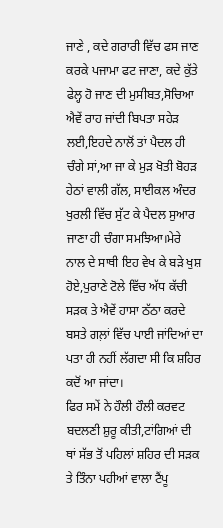ਜਾਣੇ , ਕਦੇ ਗਰਾਰੀ ਵਿੱਚ ਫਸ ਜਾਣ ਕਰਕੇ ਪਜਾਮਾ ਫਟ ਜਾਣਾ, ਕਦੇ ਕੁੱਤੇ ਫੇਲ੍ਹ ਹੋ ਜਾਣ ਦੀ ਮੁਸੀਬਤ,ਸੋਚਿਆ ਐਵੇਂ ਰਾਹ ਜਾਂਦੀ ਬਿਪਤਾ ਸਹੇੜ ਲਈ,ਇਹਦੇ ਨਾਲੋਂ ਤਾਂ ਪੈਦਲ ਹੀ ਚੰਗੇ ਸਾਂ,ਆ ਜਾ ਕੇ ਮੁੜ ਖੋਤੀ ਬੋਹੜ ਹੇਠਾਂ ਵਾਲੀ ਗੱਲ, ਸਾਈਕਲ ਅੰਦਰ ਖੁਰਲੀ ਵਿੱਚ ਸੁੱਟ ਕੇ ਪੈਦਲ ਸੁਆਰ ਜਾਣਾ ਹੀ ਚੰਗਾ ਸਮਝਿਆ।ਮੇਰੇ ਨਾਲ ਦੇ ਸਾਥੀ ਇਹ ਵੇਖ ਕੇ ਬੜੇ ਖੁਸ਼ ਹੋਏ,ਪੁਰਾਣੇ ਟੋਲੇ ਵਿੱਚ ਅੱਧ ਕੱਚੀ ਸੜਕ ਤੇ ਐਵੇਂ ਹਾਸਾ ਠੱਠਾ ਕਰਦੇ ਬਸਤੇ ਗਲ਼ਾਂ ਵਿੱਚ ਪਾਈ ਜਾਂਦਿਆਂ ਦਾ ਪਤਾ ਹੀ ਨਹੀਂ ਲੱਗਦਾ ਸੀ ਕਿ ਸ਼ਹਿਰ ਕਦੋਂ ਆ ਜਾਂਦਾ।
ਫਿਰ ਸਮੇਂ ਨੇ ਹੌਲੀ ਹੌਲੀ ਕਰਵਟ ਬਦਲਣੀ ਸ਼ੁਰੂ ਕੀਤੀ,ਟਾਂਗਿਆਂ ਦੀ ਥਾਂ ਸੱਭ ਤੋਂ ਪਹਿਲਾਂ ਸ਼ਹਿਰ ਦੀ ਸੜਕ ਤੇ ਤਿੰਨਾ ਪਹੀਆਂ ਵਾਲਾ ਟੈਂਪੂ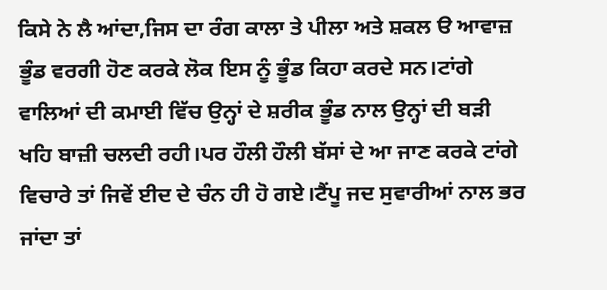ਕਿਸੇ ਨੇ ਲੈ ਆਂਦਾ,ਜਿਸ ਦਾ ਰੰਗ ਕਾਲਾ ਤੇ ਪੀਲਾ ਅਤੇ ਸ਼ਕਲ ੳ ਆਵਾਜ਼ ਭੂੰਡ ਵਰਗੀ ਹੋਣ ਕਰਕੇ ਲੋਕ ਇਸ ਨੂੰ ਭੂੰਡ ਕਿਹਾ ਕਰਦੇ ਸਨ।ਟਾਂਗੇ ਵਾਲਿਆਂ ਦੀ ਕਮਾਈ ਵਿੱਚ ਉਨ੍ਹਾਂ ਦੇ ਸ਼ਰੀਕ ਭੂੰਡ ਨਾਲ ਉਨ੍ਹਾਂ ਦੀ ਬੜੀ ਖਹਿ ਬਾਜ਼ੀ ਚਲਦੀ ਰਹੀ।ਪਰ ਹੌਲੀ ਹੌਲੀ ਬੱਸਾਂ ਦੇ ਆ ਜਾਣ ਕਰਕੇ ਟਾਂਗੇ ਵਿਚਾਰੇ ਤਾਂ ਜਿਵੇਂ ਈਦ ਦੇ ਚੰਨ ਹੀ ਹੋ ਗਏ।ਟੈਂਪੂ ਜਦ ਸੁਵਾਰੀਆਂ ਨਾਲ ਭਰ ਜਾਂਦਾ ਤਾਂ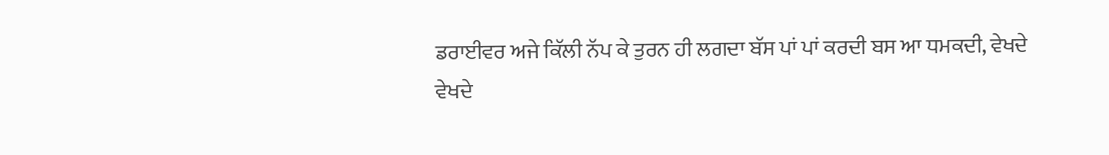ਡਰਾਈਵਰ ਅਜੇ ਕਿੱਲੀ ਨੱਪ ਕੇ ਤੁਰਨ ਹੀ ਲਗਦਾ ਬੱਸ ਪਾਂ ਪਾਂ ਕਰਦੀ ਬਸ ਆ ਧਮਕਦੀ, ਵੇਖਦੇ ਵੇਖਦੇ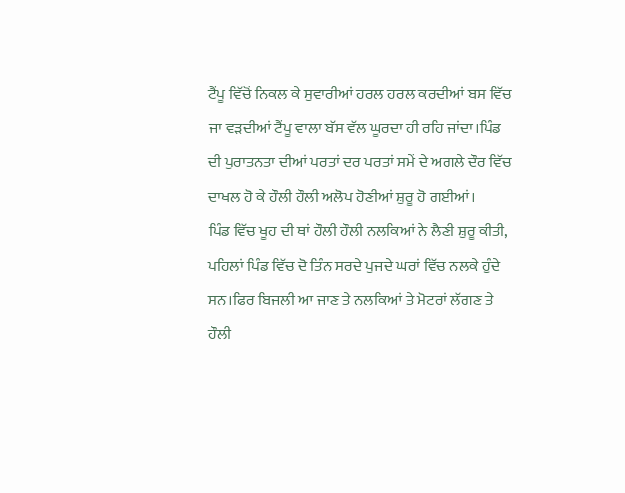ਟੈਂਪੂ ਵਿੱਚੋਂ ਨਿਕਲ ਕੇ ਸੁਵਾਰੀਆਂ ਹਰਲ ਹਰਲ ਕਰਦੀਆਂ ਬਸ ਵਿੱਚ ਜਾ ਵੜਦੀਆਂ ਟੈਂਪੂ ਵਾਲਾ ਬੱਸ ਵੱਲ ਘੂਰਦਾ ਹੀ ਰਹਿ ਜਾਂਦਾ।ਪਿੰਡ ਦੀ ਪੁਰਾਤਨਤਾ ਦੀਆਂ ਪਰਤਾਂ ਦਰ ਪਰਤਾਂ ਸਮੇਂ ਦੇ ਅਗਲੇ ਦੌਰ ਵਿੱਚ ਦਾਖਲ ਹੋ ਕੇ ਹੌਲੀ ਹੌਲੀ ਅਲੋਪ ਹੋਣੀਆਂ ਸ਼ੁਰੂ ਹੋ ਗਈਆਂ।
ਪਿੰਡ ਵਿੱਚ ਖੂਹ ਦੀ ਥਾਂ ਹੌਲੀ ਹੌਲੀ ਨਲਕਿਆਂ ਨੇ ਲੈਣੀ ਸ਼ੁਰੂ ਕੀਤੀ, ਪਹਿਲਾਂ ਪਿੰਡ ਵਿੱਚ ਦੋ ਤਿੰਨ ਸਰਦੇ ਪੁਜਦੇ ਘਰਾਂ ਵਿੱਚ ਨਲਕੇ ਹੁੰਦੇ ਸਨ।ਫਿਰ ਬਿਜਲੀ ਆ ਜਾਣ ਤੇ ਨਲਕਿਆਂ ਤੇ ਮੋਟਰਾਂ ਲੱਗਣ ਤੇ ਹੌਲੀ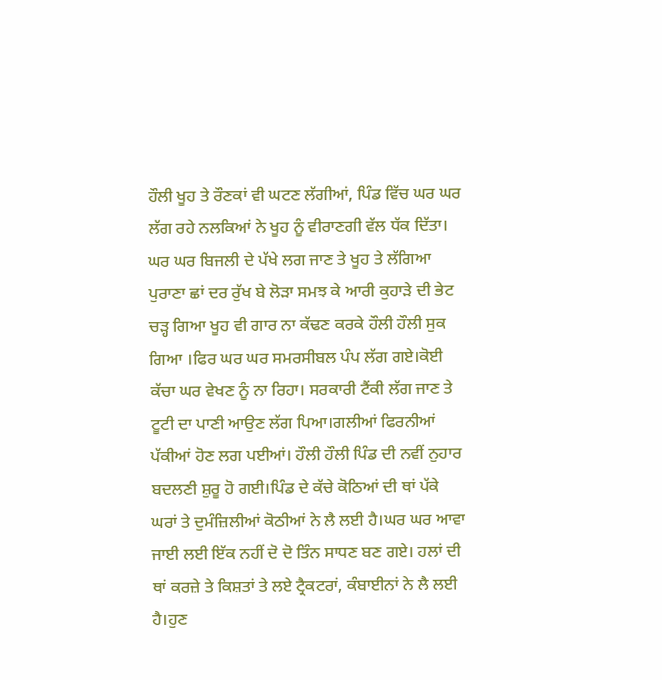ਹੌਲੀ ਖੂਹ ਤੇ ਰੌਣਕਾਂ ਵੀ ਘਟਣ ਲੱਗੀਆਂ, ਪਿੰਡ ਵਿੱਚ ਘਰ ਘਰ ਲੱਗ ਰਹੇ ਨਲਕਿਆਂ ਨੇ ਖੂਹ ਨੂੰ ਵੀਰਾਣਗੀ ਵੱਲ ਧੱਕ ਦਿੱਤਾ। ਘਰ ਘਰ ਬਿਜਲੀ ਦੇ ਪੱਖੇ ਲਗ ਜਾਣ ਤੇ ਖੂਹ ਤੇ ਲੱਗਿਆ ਪੁਰਾਣਾ ਛਾਂ ਦਰ ਰੁੱਖ ਬੇ ਲੋੜਾ ਸਮਝ ਕੇ ਆਰੀ ਕੁਹਾੜੇ ਦੀ ਭੇਟ ਚੜ੍ਹ ਗਿਆ ਖੂਹ ਵੀ ਗਾਰ ਨਾ ਕੱਢਣ ਕਰਕੇ ਹੌਲੀ ਹੌਲੀ ਸੁਕ ਗਿਆ ।ਫਿਰ ਘਰ ਘਰ ਸਮਰਸੀਬਲ ਪੰਪ ਲੱਗ ਗਏ।ਕੋਈ ਕੱਚਾ ਘਰ ਵੇਖਣ ਨੂੰ ਨਾ ਰਿਹਾ। ਸਰਕਾਰੀ ਟੈਂਕੀ ਲੱਗ ਜਾਣ ਤੇ ਟੂਟੀ ਦਾ ਪਾਣੀ ਆਉਣ ਲੱਗ ਪਿਆ।ਗਲੀਆਂ ਫਿਰਨੀਆਂ ਪੱਕੀਆਂ ਹੋਣ ਲਗ ਪਈਆਂ। ਹੌਲੀ ਹੌਲੀ ਪਿੰਡ ਦੀ ਨਵੀਂ ਨੁਹਾਰ ਬਦਲਣੀ ਸ਼ੁਰੂ ਹੋ ਗਈ।ਪਿੰਡ ਦੇ ਕੱਚੇ ਕੋਠਿਆਂ ਦੀ ਥਾਂ ਪੱਕੇ ਘਰਾਂ ਤੇ ਦੁਮੰਜ਼ਿਲੀਆਂ ਕੋਠੀਆਂ ਨੇ ਲੈ ਲਈ ਹੈ।ਘਰ ਘਰ ਆਵਾ ਜਾਈ ਲਈ ਇੱਕ ਨਹੀਂ ਦੋ ਦੋ ਤਿੰਨ ਸਾਧਣ ਬਣ ਗਏ। ਹਲਾਂ ਦੀ ਥਾਂ ਕਰਜ਼ੇ ਤੇ ਕਿਸ਼ਤਾਂ ਤੇ ਲਏ ਟ੍ਰੈਕਟਰਾਂ, ਕੰਬਾਈਨਾਂ ਨੇ ਲੈ ਲਈ ਹੈ।ਹੁਣ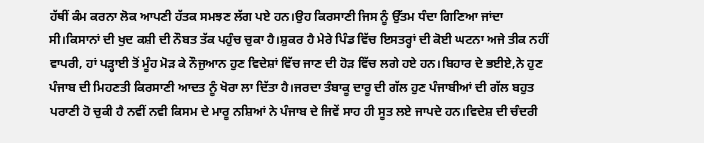ਹੱਥੀਂ ਕੰਮ ਕਰਨਾ ਲੋਕ ਆਪਣੀ ਹੱਤਕ ਸਮਝਣ ਲੱਗ ਪਏ ਹਨ।ਉਹ ਕਿਰਸਾਣੀ ਜਿਸ ਨੂੰ ਉੱਤਮ ਧੰਦਾ ਗਿਣਿਆ ਜਾਂਦਾ ਸੀ।ਕਿਸਾਨਾਂ ਦੀ ਖੁਦ ਕਸ਼ੀ ਦੀ ਨੌਬਤ ਤੱਕ ਪਹੁੰਚ ਚੁਕਾ ਹੈ।ਸ਼ੁਕਰ ਹੈ ਮੇਰੇ ਪਿੰਡ ਵਿੱਚ ਇਸਤਰ੍ਹਾਂ ਦੀ ਕੋਈ ਘਟਨਾ ਅਜੇ ਤੀਕ ਨਹੀਂ ਵਾਪਰੀ, ਹਾਂ ਪੜ੍ਹਾਈ ਤੋਂ ਮੂੰਹ ਮੋੜ ਕੇ ਨੌਜੁਆਨ ਹੁਣ ਵਿਦੇਸ਼ਾਂ ਵਿੱਚ ਜਾਣ ਦੀ ਹੋੜ ਵਿੱਚ ਲਗੇ ਹਏ ਹਨ।ਬਿਹਾਰ ਦੇ ਭਈਏ,ਨੇ ਹੁਣ ਪੰਜਾਬ ਦੀ ਮਿਹਣਤੀ ਕਿਰਸਾਣੀ ਆਦਤ ਨੂੰ ਖੋਰਾ ਲਾ ਦਿੱਤਾ ਹੈ।ਜਰਦਾ ਤੰਬਾਕੂ ਦਾਰੂ ਦੀ ਗੱਲ ਹੁਣ ਪੰਜਾਬੀਆਂ ਦੀ ਗੱਲ ਬਹੁਤ ਪਰਾਣੀ ਹੋ ਚੁਕੀ ਹੈ ਨਵੀਂ ਨਵੀ ਕਿਸਮ ਦੇ ਮਾਰੂ ਨਸ਼ਿਆਂ ਨੇ ਪੰਜਾਬ ਦੇ ਜਿਵੇਂ ਸਾਹ ਹੀ ਸੂਤ ਲਏ ਜਾਪਦੇ ਹਨ।ਵਿਦੇਸ਼ ਦੀ ਚੰਦਰੀ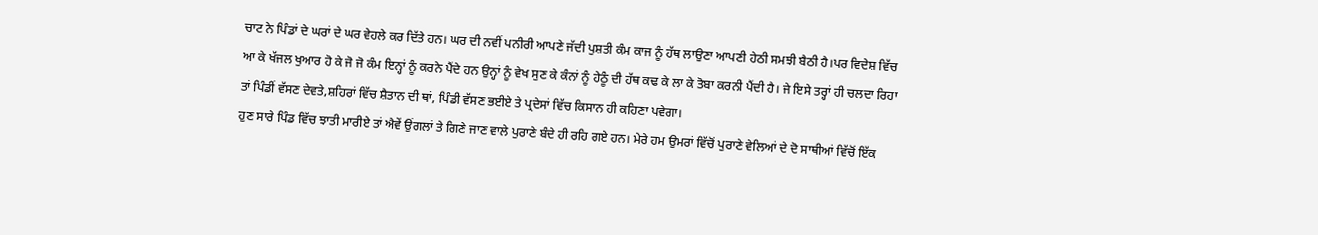ਚਾਟ ਨੇ ਪਿੰਡਾਂ ਦੇ ਘਰਾਂ ਦੇ ਘਰ ਵੇਹਲੇ ਕਰ ਦਿੱਤੇ ਹਨ। ਘਰ ਦੀ ਨਵੀਂ ਪਨੀਰੀ ਆਪਣੇ ਜੱਦੀ ਪੁਸ਼ਤੀ ਕੰਮ ਕਾਜ ਨੂੰ ਹੱਥ ਲਾਉਣਾ ਆਪਣੀ ਹੇਠੀ ਸਮਝੀ ਬੈਠੀ ਹੈ।ਪਰ ਵਿਦੇਸ਼ ਵਿੱਚ ਆ ਕੇ ਖੱਜਲ ਖੁਆਰ ਹੋ ਕੇ ਜੋ ਜੋ ਕੰਮ ਇਨ੍ਹਾਂ ਨੂੰ ਕਰਨੇ ਪੈਂਦੇ ਹਨ ਉਨ੍ਹਾਂ ਨੂੰ ਵੇਖ ਸੁਣ ਕੇ ਕੰਨਾਂ ਨੂੰ ਹੇਠੂੰ ਦੀ ਹੱਥ ਕਢ ਕੇ ਲਾ ਕੇ ਤੋਬਾ ਕਰਨੀ ਪੈਂਦੀ ਹੈ। ਜੇ ਇਸੇ ਤਰ੍ਹਾਂ ਹੀ ਚਲਦਾ ਰਿਹਾ ਤਾਂ ਪਿੰਡੀਂ ਵੱਸਣ ਦੇਵਤੇ,ਸ਼ਹਿਰਾਂ ਵਿੱਚ ਸ਼ੈਤਾਨ ਦੀ ਥਾਂ, ਪਿੰਡੀ ਵੱਸਣ ਭਈਏ ਤੇ ਪ੍ਰਦੇਸਾਂ ਵਿੱਚ ਕਿਸਾਨ ਹੀ ਕਹਿਣਾ ਪਵੇਗਾ।
ਹੁਣ ਸਾਰੇ ਪਿੰਡ ਵਿੱਚ ਝਾਤੀ ਮਾਰੀਏ ਤਾਂ ਐਵੇਂ ਉਂਗਲਾਂ ਤੇ ਗਿਣੇ ਜਾਣ ਵਾਲੇ ਪੁਰਾਣੇ ਬੰਦੇ ਹੀ ਰਹਿ ਗਏ ਹਨ। ਮੇਰੇ ਹਮ ਉਮਰਾਂ ਵਿੱਚੋਂ ਪੁਰਾਣੇ ਵੇਲਿਆਂ ਦੇ ਦੋ ਸਾਥੀਆਂ ਵਿੱਚੋਂ ਇੱਕ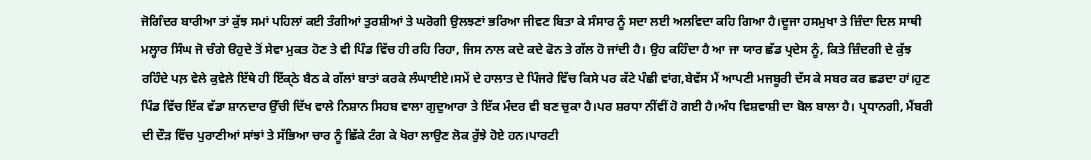ਜੋਗਿੰਦਰ ਬਾਰੀਆ ਤਾਂ ਕੁੱਝ ਸਮਾਂ ਪਹਿਲਾਂ ਕਈ ਤੰਗੀਆਂ ਤੁਰਸ਼ੀਆਂ ਤੇ ਘਰੋਗੀ ਉਲਝਣਾਂ ਭਰਿਆ ਜੀਵਣ ਬਿਤਾ ਕੇ ਸੰਸਾਰ ਨੂੰ ਸਦਾ ਲਈ ਅਲਵਿਦਾ ਕਹਿ ਗਿਆ ਹੈ।ਦੂਜਾ ਹਸਮੁਖਾ ਤੇ ਜ਼ਿੰਦਾ ਦਿਲ ਸਾਥੀ ਮਲ੍ਹਾਰ ਸਿੰਘ ਜੋ ਚੰਗੇ ੳਹੁਦੇ ਤੋਂ ਸੇਵਾ ਮੁਕਤ ਹੋਣ ਤੇ ਵੀ ਪਿੰਡ ਵਿੱਚ ਹੀ ਰਹਿ ਰਿਹਾ, ਜਿਸ ਨਾਲ ਕਦੇ ਕਦੇ ਫੋਨ ਤੇ ਗੱਲ ਹੋ ਜਾਂਦੀ ਹੈ। ਉਹ ਕਹਿੰਦਾ ਹੈ ਆ ਜਾ ਯਾਰ ਛੱਡ ਪ੍ਰਦੇਸ ਨੂੰ, ਕਿਤੇ ਜ਼ਿੰਦਗੀ ਦੇ ਕੁੱਝ ਰਹਿੰਦੇ ਪਲ਼ ਵੇਲੇ ਕੁਵੇਲੇ ਇੱਥੇ ਹੀ ਇੱਕ੍ਠੇ ਬੈਠ ਕੇ ਗੱਲਾਂ ਬਾਤਾਂ ਕਰਕੇ ਲੰਘਾਈਏ।ਸਮੇਂ ਦੇ ਹਾਲਾਤ ਦੇ ਪਿੰਜਰੇ ਵਿੱਚ ਕਿਸੇ ਪਰ ਕੱਟੇ ਪੰਛੀ ਵਾਂਗ,ਬੇਵੱਸ ਮੈਂ ਆਪਣੀ ਮਜਬੂਰੀ ਦੱਸ ਕੇ ਸਬਰ ਕਰ ਛਡਦਾ ਹਾਂ।ਹੁਣ ਪਿੰਡ ਵਿੱਚ ਇੱਕ ਵੱਡਾ ਸ਼ਾਨਦਾਰ ਉੱਚੀ ਦਿੱਖ ਵਾਲੇ ਨਿਸ਼ਾਨ ਸਿਹਬ ਵਾਲਾ ਗੁਦੁਆਰਾ ਤੇ ਇੱਕ ਮੰਦਰ ਵੀ ਬਣ ਚੁਕਾ ਹੈ।ਪਰ ਸ਼ਰਧਾ ਨੀਂਵੀਂ ਹੋ ਗਈ ਹੈ।ਅੰਧ ਵਿਸ਼ਵਾਸ਼ੀ ਦਾ ਬੋਲ ਬਾਲਾ ਹੈ। ਪ੍ਰਧਾਨਗੀ, ਮੈਂਬਰੀ ਦੀ ਦੌੜ ਵਿੱਚ ਪੁਰਾਣੀਆਂ ਸਾਂਝਾਂ ਤੇ ਸੱਭਿਆ ਚਾਰ ਨੂੰ ਛਿੱਕੇ ਟੰਗ ਕੇ ਖੋਰਾ ਲਾਉਣ ਲੋਕ ਰੁੱਝੇ ਹੋਏ ਹਨ।ਪਾਰਟੀ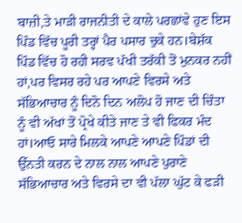ਬਾਜ਼ੀ,ਤੇ ਮਾੜੀ ਰਾਜਨੀਤੀ ਦੇ ਕਾਲੇ ਪਰਛਾਂਵੇ ਹੁਣ ਇਸ ਪਿੰਡ ਵਿੱਚ ਪੂਰੀ ਤਰ੍ਹਾਂ ਪੈਰ ਪਸਾਰ ਚੁਕੇ ਹਨ।ਬੇਸ਼ੱਕ ਪਿੰਡ ਵਿੱਚ ਹੋ ਰਹੀ ਸਰਵ ਪੱਖੀ ਤਰੱਕੀ ਤੋਂ ਮੁਨਕਰ ਨਹੀਂ ਹਾਂ,ਪਰ ਵਿਸਰ ਰਹੇ ਪਰ ਆਪਣੇ ਵਿਰਸੇ ਅਤੇ ਸੱਭਿਆਚਾਰ ਨੂੰ ਦਿਨੋ ਦਿਨ ਅਲੋਪ ਹੋ ਜਾਣ ਦੀ ਚਿੰਤਾ ਨੂੰ ਵੀ ਅੱਖਾਂ ਤੋਂ ਪ੍ਰੋਖੇ ਕੀਤੇ ਜਾਣ ਤੇ ਵੀ ਫਿਕਰ ਮੰਦ ਹਾਂ।ਆਓ ਸਾਰੇ ਮਿਲਕੇ ਆਪਣੇ ਆਪਣੇ ਪਿੰਡਾਂ ਦੀ ਉੱਨਤੀ ਕਰਨ ਦੇ ਨਾਲ ਨਾਲ ਆਪਣੇ ਪੁਰਾਣੇ ਸੱਭਿਆਚਾਰ ਅਤੇ ਵਿਰਸੇ ਦਾ ਵੀ ਪੱਲਾ ਘੁੱਟ ਕੇ ਫੜੀ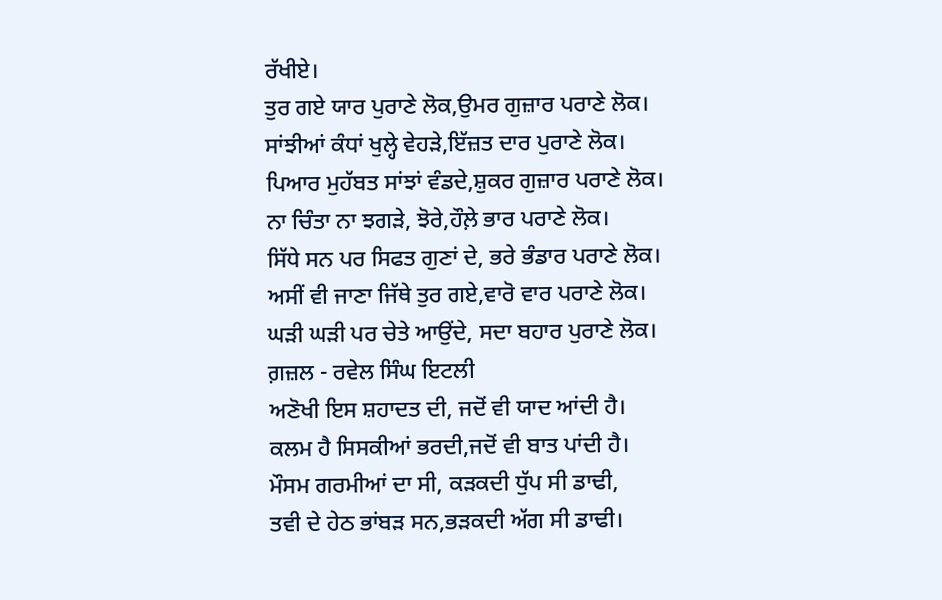ਰੱਖੀਏ।
ਤੁਰ ਗਏ ਯਾਰ ਪੁਰਾਣੇ ਲੋਕ,ਉਮਰ ਗੁਜ਼ਾਰ ਪਰਾਣੇ ਲੋਕ।
ਸਾਂਝੀਆਂ ਕੰਧਾਂ ਖੁਲ੍ਹੇ ਵੇਹੜੇ,ਇੱਜ਼ਤ ਦਾਰ ਪੁਰਾਣੇ ਲੋਕ।
ਪਿਆਰ ਮੁਹੱਬਤ ਸਾਂਝਾਂ ਵੰਡਦੇ,ਸ਼ੁਕਰ ਗੁਜ਼ਾਰ ਪਰਾਣੇ ਲੋਕ।
ਨਾ ਚਿੰਤਾ ਨਾ ਝਗੜੇ, ਝੋਰੇ,ਹੌਲ਼ੇ ਭਾਰ ਪਰਾਣੇ ਲੋਕ।
ਸਿੱਧੇ ਸਨ ਪਰ ਸਿਫਤ ਗੁਣਾਂ ਦੇ, ਭਰੇ ਭੰਡਾਰ ਪਰਾਣੇ ਲੋਕ।
ਅਸੀਂ ਵੀ ਜਾਣਾ ਜਿੱਥੇ ਤੁਰ ਗਏ,ਵਾਰੋ ਵਾਰ ਪਰਾਣੇ ਲੋਕ।
ਘੜੀ ਘੜੀ ਪਰ ਚੇਤੇ ਆਉਂਦੇ, ਸਦਾ ਬਹਾਰ ਪੁਰਾਣੇ ਲੋਕ।
ਗ਼ਜ਼ਲ - ਰਵੇਲ ਸਿੰਘ ਇਟਲੀ
ਅਣੋਖੀ ਇਸ ਸ਼ਹਾਦਤ ਦੀ, ਜਦੋਂ ਵੀ ਯਾਦ ਆਂਦੀ ਹੈ।
ਕਲਮ ਹੈ ਸਿਸਕੀਆਂ ਭਰਦੀ,ਜਦੋਂ ਵੀ ਬਾਤ ਪਾਂਦੀ ਹੈ।
ਮੌਸਮ ਗਰਮੀਆਂ ਦਾ ਸੀ, ਕੜਕਦੀ ਧੁੱਪ ਸੀ ਡਾਢੀ,
ਤਵੀ ਦੇ ਹੇਠ ਭਾਂਬੜ ਸਨ,ਭੜਕਦੀ ਅੱਗ ਸੀ ਡਾਢੀ।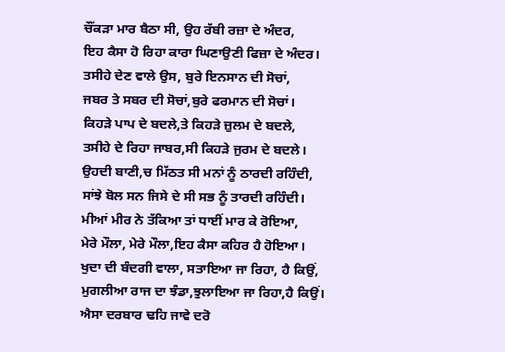ਚੌਂਕੜਾ ਮਾਰ ਬੈਠਾ ਸੀ, ਉਹ ਰੱਬੀ ਰਜ਼ਾ ਦੇ ਅੰਦਰ,
ਇਹ ਕੈਸਾ ਹੋ ਰਿਹਾ ਕਾਰਾ ਘਿਣਾਉਣੀ ਫਿਜ਼ਾ ਦੇ ਅੰਦਰ।
ਤਸੀਹੇ ਦੇਣ ਵਾਲੇ ਉਸ, ਬੁਰੇ ਇਨਸਾਨ ਦੀ ਸੋਚਾਂ,
ਜਬਰ ਤੇ ਸਬਰ ਦੀ ਸੋਚਾਂ,ਬੁਰੇ ਫਰਮਾਨ ਦੀ ਸੋਚਾਂ।
ਕਿਹੜੇ ਪਾਪ ਦੇ ਬਦਲੇ,ਤੇ ਕਿਹੜੇ ਜ਼ੁਲਮ ਦੇ ਬਦਲੇ,
ਤਸੀਹੇ ਦੇ ਰਿਹਾ ਜਾਬਰ,ਸੀ ਕਿਹੜੇ ਜੁਰਮ ਦੇ ਬਦਲੇ।
ਉਹਦੀ ਬਾਣੀ,ਚ ਮਿੱਠਤ ਸੀ ਮਨਾਂ ਨੂੰ ਠਾਰਦੀ ਰਹਿੰਦੀ,
ਸਾਂਝੇ ਬੋਲ ਸਨ ਜਿਸੇ ਦੇ ਸੀ ਸਭ ਨੂੰ ਤਾਰਦੀ ਰਹਿੰਦੀ।
ਮੀਆਂ ਮੀਰ ਨੇ ਤੱਕਿਆ ਤਾਂ ਧਾਈਂ ਮਾਰ ਕੇ ਰੋਇਆ,
ਮੇਰੇ ਮੌਲਾ, ਮੇਰੇ ਮੌਲਾ,ਇਹ ਕੈਸਾ ਕਹਿਰ ਹੈ ਹੋਇਆ।
ਖੁਦਾ ਦੀ ਬੰਦਗੀ ਵਾਲਾ, ਸਤਾਇਆ ਜਾ ਰਿਹਾ, ਹੈ ਕਿਉਂ,
ਮੁਗਲੀਆ ਰਾਜ ਦਾ ਝੰਡਾ,ਝੁਲਾਇਆ ਜਾ ਰਿਹਾ,ਹੈ ਕਿਉਂ।
ਐਸਾ ਦਰਬਾਰ ਢਹਿ ਜਾਵੇ ਦਰੋ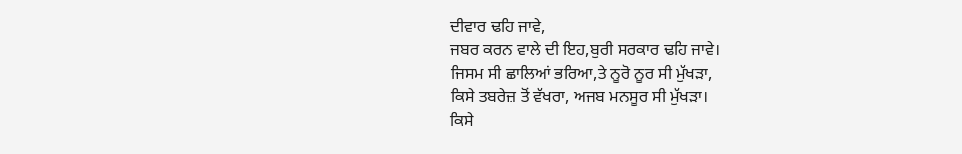ਦੀਵਾਰ ਢਹਿ ਜਾਵੇ,
ਜਬਰ ਕਰਨ ਵਾਲੇ ਦੀ ਇਹ,ਬੁਰੀ ਸਰਕਾਰ ਢਹਿ ਜਾਵੇ।
ਜਿਸਮ ਸੀ ਛਾਲਿਆਂ ਭਰਿਆ,ਤੇ ਨੂਰੋ ਨੂਰ ਸੀ ਮੁੱਖੜਾ,
ਕਿਸੇ ਤਬਰੇਜ਼ ਤੋਂ ਵੱਖਰਾ, ਅਜਬ ਮਨਸੂਰ ਸੀ ਮੁੱਖੜਾ।
ਕਿਸੇ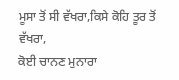ਮੂਸਾ ਤੋਂ ਸੀ ਵੱਖਰਾ,ਕਿਸੇ ਕੋਹਿ ਤੂਰ ਤੋਂ ਵੱਖਰਾ,
ਕੋਈ ਚਾਨਣ ਮੁਨਾਰਾ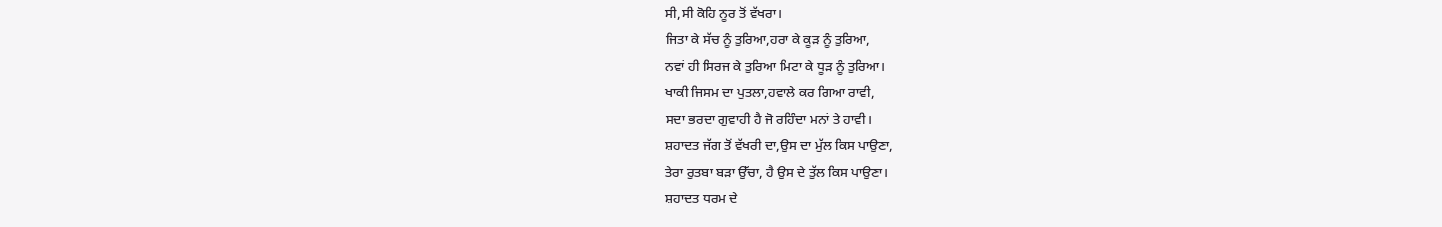ਸੀ,ਸੀ ਕੋਹਿ ਨੂਰ ਤੋਂ ਵੱਖਰਾ।
ਜਿਤਾ ਕੇ ਸੱਚ ਨੂੰ ਤੁਰਿਆ,ਹਰਾ ਕੇ ਕੂੜ ਨੂੰ ਤੁਰਿਆ,
ਨਵਾਂ ਹੀ ਸਿਰਜ ਕੇ ਤੁਰਿਆ ਮਿਟਾ ਕੇ ਧੂੜ ਨੂੰ ਤੁਰਿਆ।
ਖਾਕੀ ਜਿਸਮ ਦਾ ਪੁਤਲਾ,ਹਵਾਲੇ ਕਰ ਗਿਆ ਰਾਵੀ,
ਸਦਾ ਭਰਦਾ ਗੁਵਾਹੀ ਹੈ ਜੋ ਰਹਿੰਦਾ ਮਨਾਂ ਤੇ ਹਾਵੀ।
ਸ਼ਹਾਦਤ ਜੱਗ ਤੋਂ ਵੱਖਰੀ ਦਾ,ਉਸ ਦਾ ਮੁੱਲ ਕਿਸ ਪਾਉਣਾ,
ਤੇਰਾ ਰੁਤਬਾ ਬੜਾ ਉੱਚਾ, ਹੈ ਉਸ ਦੇ ਤੁੱਲ ਕਿਸ ਪਾਉਣਾ।
ਸ਼ਹਾਦਤ ਧਰਮ ਦੇ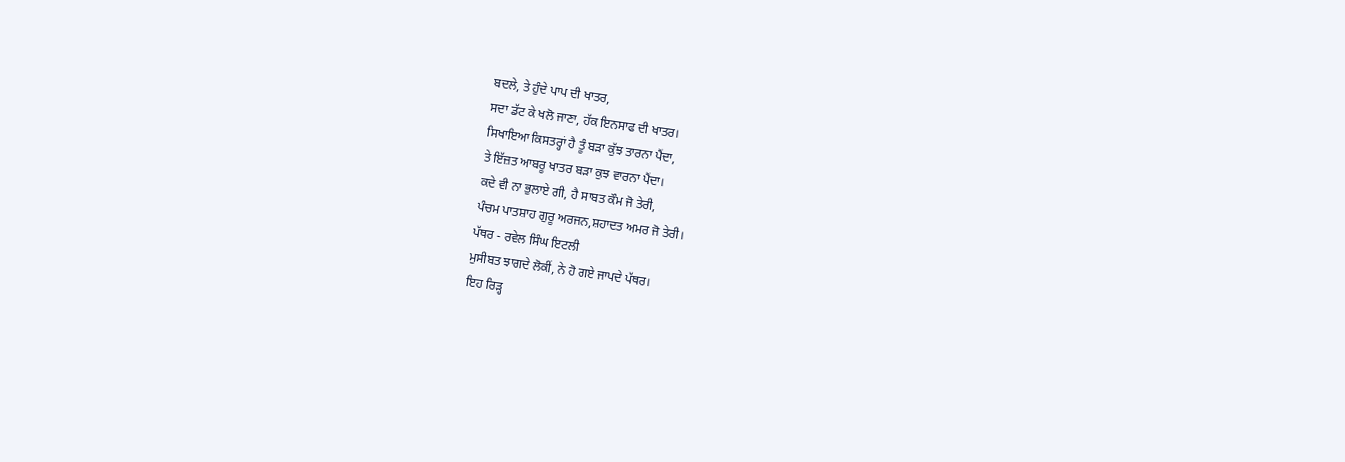ਬਦਲੇ, ਤੇ ਹੁੰਦੇ ਪਾਪ ਦੀ ਖਾਤਰ,
ਸਦਾ ਡੱਟ ਕੇ ਖਲੋ ਜਾਣਾ, ਹੱਕ ਇਨਸਾਫ ਦੀ ਖਾਤਰ।
ਸਿਖਾਇਆ ਕਿਸਤਰ੍ਹਾਂ ਹੈ ਤੂੰ ਬੜਾ ਕੁੱਝ ਤਾਰਨਾ ਪੈਂਦਾ,
ਤੇ ਇੱਜ਼ਤ ਆਬਰੂ ਖਾਤਰ ਬੜਾ ਕੁਝ ਵਾਰਨਾ ਪੈਂਦਾ।
ਕਦੇ ਵੀ ਨਾ ਭੁਲਾਏ ਗੀ, ਹੈ ਸਾਬਤ ਕੌਮ ਜੋ ਤੇਰੀ,
ਪੰਚਮ ਪਾਤਸ਼ਾਹ ਗੁਰੂ ਅਰਜਨ,ਸ਼ਹਾਦਤ ਅਮਰ ਜੋ ਤੇਰੀ।
ਪੱਥਰ - ਰਵੇਲ ਸਿੰਘ ਇਟਲੀ
ਮੁਸੀਬਤ ਝਾਗਦੇ ਲੋਕੀਂ, ਨੇ ਹੋ ਗਏ ਜਾਪਦੇ ਪੱਥਰ।
ਇਹ ਰਿੜ੍ਹ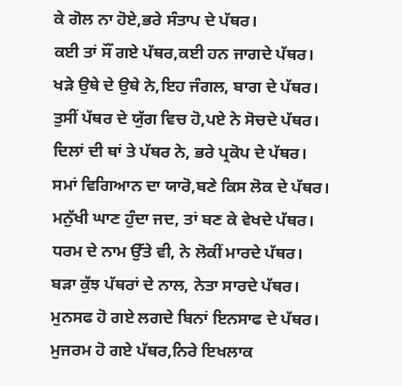ਕੇ ਗੋਲ ਨਾ ਹੋਏ,ਭਰੇ ਸੰਤਾਪ ਦੇ ਪੱਥਰ।
ਕਈ ਤਾਂ ਸੌਂ ਗਏ ਪੱਥਰ,ਕਈ ਹਨ ਜਾਗਦੇ ਪੱਥਰ।
ਖੜੇ ਉਥੇ ਦੇ ਉਥੇ ਨੇ,ਇਹ ਜੰਗਲ, ਬਾਗ ਦੇ ਪੱਥਰ।
ਤੁਸੀਂ ਪੱਥਰ ਦੇ ਯੁੱਗ ਵਿਚ ਹੋ,ਪਏ ਨੇ ਸੋਚਦੇ ਪੱਥਰ।
ਦਿਲਾਂ ਦੀ ਥਾਂ ਤੇ ਪੱਥਰ ਨੇ, ਭਰੇ ਪ੍ਰਕੋਪ ਦੇ ਪੱਥਰ।
ਸਮਾਂ ਵਿਗਿਆਨ ਦਾ ਯਾਰੋ,ਬਣੇ ਕਿਸ ਲੋਕ ਦੇ ਪੱਥਰ।
ਮਨੁੱਖੀ ਘਾਣ ਹੁੰਦਾ ਜਦ, ਤਾਂ ਬਣ ਕੇ ਵੇਖਦੇ ਪੱਥਰ।
ਧਰਮ ਦੇ ਨਾਮ ਉੱਤੇ ਵੀ, ਨੇ ਲੋਕੀਂ ਮਾਰਦੇ ਪੱਥਰ।
ਬੜਾ ਕੁੱਝ ਪੱਥਰਾਂ ਦੇ ਨਾਲ, ਨੇਤਾ ਸਾਰਦੇ ਪੱਥਰ।
ਮੁਨਸਫ ਹੋ ਗਏ ਲਗਦੇ ਬਿਨਾਂ ਇਨਸਾਫ ਦੇ ਪੱਥਰ।
ਮੁਜਰਮ ਹੋ ਗਏ ਪੱਥਰ,ਨਿਰੇ ਇਖਲਾਕ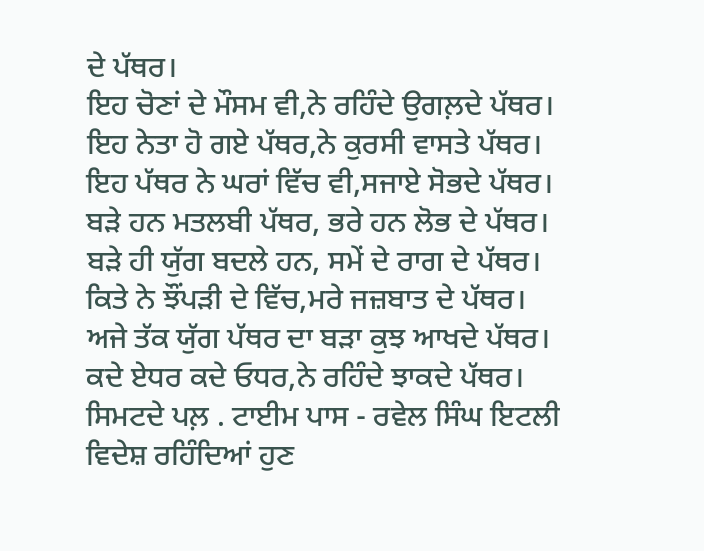ਦੇ ਪੱਥਰ।
ਇਹ ਚੋਣਾਂ ਦੇ ਮੌਸਮ ਵੀ,ਨੇ ਰਹਿੰਦੇ ਉਗਲ਼ਦੇ ਪੱਥਰ।
ਇਹ ਨੇਤਾ ਹੋ ਗਏ ਪੱਥਰ,ਨੇ ਕੁਰਸੀ ਵਾਸਤੇ ਪੱਥਰ।
ਇਹ ਪੱਥਰ ਨੇ ਘਰਾਂ ਵਿੱਚ ਵੀ,ਸਜਾਏ ਸੋਭਦੇ ਪੱਥਰ।
ਬੜੇ ਹਨ ਮਤਲਬੀ ਪੱਥਰ, ਭਰੇ ਹਨ ਲੋਭ ਦੇ ਪੱਥਰ।
ਬੜੇ ਹੀ ਯੁੱਗ ਬਦਲੇ ਹਨ, ਸਮੇਂ ਦੇ ਰਾਗ ਦੇ ਪੱਥਰ।
ਕਿਤੇ ਨੇ ਝੌਂਪੜੀ ਦੇ ਵਿੱਚ,ਮਰੇ ਜਜ਼ਬਾਤ ਦੇ ਪੱਥਰ।
ਅਜੇ ਤੱਕ ਯੁੱਗ ਪੱਥਰ ਦਾ ਬੜਾ ਕੁਝ ਆਖਦੇ ਪੱਥਰ।
ਕਦੇ ਏਧਰ ਕਦੇ ਓਧਰ,ਨੇ ਰਹਿੰਦੇ ਝਾਕਦੇ ਪੱਥਰ।
ਸਿਮਟਦੇ ਪਲ਼ . ਟਾਈਮ ਪਾਸ - ਰਵੇਲ ਸਿੰਘ ਇਟਲੀ
ਵਿਦੇਸ਼ ਰਹਿੰਦਿਆਂ ਹੁਣ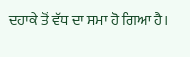ਦਹਾਕੇ ਤੋਂ ਵੱਧ ਦਾ ਸਮਾ ਹੋ ਗਿਆ ਹੈ।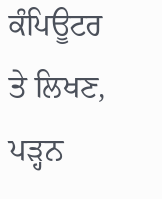ਕੰਪਿਊਟਰ ਤੇ ਲਿਖਣ, ਪੜ੍ਹਨ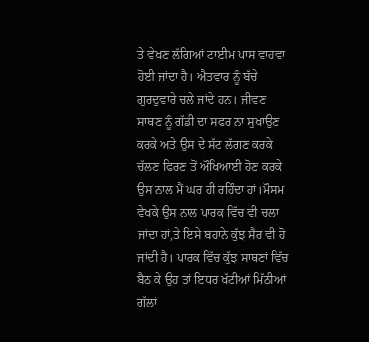ਤੇ ਵੇਖਣ ਲੱਗਿਆਂ ਟਾਈਮ ਪਾਸ ਵਾਹਵਾ ਹੋਈ ਜਾਂਦਾ ਹੈ। ਐਤਵਾਰ ਨੂੰ ਬੱਚੇ ਗੁਰਦੁਵਾਰੇ ਚਲੇ ਜਾਂਦੇ ਹਨ। ਜੀਵਣ ਸਾਥਣ ਨੂੰ ਗੱਡੀ ਦਾ ਸਫਰ ਨਾ ਸੁਖਾਉਣ ਕਰਕੇ ਅਤੇ ਉਸ ਦੇ ਸੱਟ ਲੱਗਣ ਕਰਕੇ ਚੱਲਣ ਫਿਰਣ ਤੋਂ ਔਖਿਆਈ ਹੋਣ ਕਰਕੇ ਉਸ ਨਾਲ ਮੈਂ ਘਰ ਹੀ ਰਹਿੰਦਾ ਹਾਂ।ਮੌਸਮ ਵੇਖਕੇ ਉਸ ਨਾਲ ਪਾਰਕ ਵਿੱਚ ਵੀ ਚਲਾ ਜਾਂਦਾ ਹਾਂ,ਤੇ ਇਸੇ ਬਹਾਨੇ ਕੁੱਝ ਸੈਰ ਵੀ ਹੋ ਜਾਂਦੀ ਹੈ। ਪਾਰਕ ਵਿੱਚ ਕੁੱਝ ਸਾਥਣਾਂ ਵਿੱਚ ਬੈਠ ਕੇ ਉਹ ਤਾਂ ਇਧਰ ਖੱਟੀਆਂ ਮਿੱਠੀਆਂ ਗੱਲਾਂ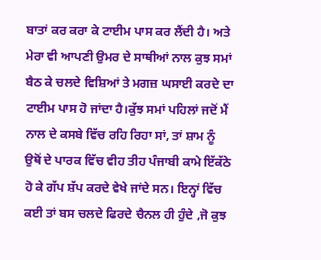ਬਾਤਾਂ ਕਰ ਕਰਾ ਕੇ ਟਾਈਮ ਪਾਸ ਕਰ ਲੈਂਦੀ ਹੈ। ਅਤੇ ਮੇਰਾ ਵੀ ਆਪਣੀ ਉਮਰ ਦੇ ਸਾਥੀਆਂ ਨਾਲ ਕੁਝ ਸਮਾਂ ਬੈਠ ਕੇ ਚਲਦੇ ਵਿਸ਼ਿਆਂ ਤੇ ਮਗਜ਼ ਘਸਾਈ ਕਰਦੇ ਦਾ ਟਾਈਮ ਪਾਸ ਹੋ ਜਾਂਦਾ ਹੈ।ਕੁੱਝ ਸਮਾਂ ਪਹਿਲਾਂ ਜਦੋਂ ਮੈਂ ਨਾਲ ਦੇ ਕਸਬੇ ਵਿੱਚ ਰਹਿ ਰਿਹਾ ਸਾਂ, ਤਾਂ ਸ਼ਾਮ ਨੂੰ ਉਥੋਂ ਦੇ ਪਾਰਕ ਵਿੱਚ ਵੀਹ ਤੀਹ ਪੰਜਾਬੀ ਕਾਮੇ ਇੱਕੱਠੇ ਹੋ ਕੇ ਗੱਪ ਸ਼ੱਪ ਕਰਦੇ ਵੇਖੇ ਜਾਂਦੇ ਸਨ। ਇਨ੍ਹਾਂ ਵਿੱਚ ਕਈ ਤਾਂ ਬਸ ਚਲਦੇ ਫਿਰਦੇ ਚੈਨਲ ਹੀ ਹੁੰਦੇ ,ਜੋ ਕੁਝ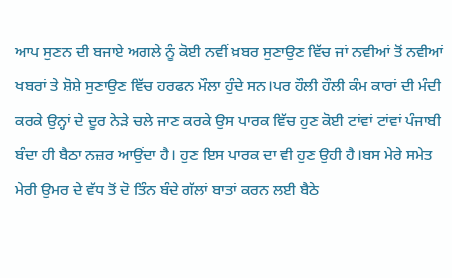ਆਪ ਸੁਣਨ ਦੀ ਬਜਾਏ ਅਗਲੇ ਨੂੰ ਕੋਈ ਨਵੀਂ ਖ਼ਬਰ ਸੁਣਾਉਣ ਵਿੱਚ ਜਾਂ ਨਵੀਆਂ ਤੋਂ ਨਵੀਆਂ ਖਬਰਾਂ ਤੇ ਸ਼ੋਸ਼ੇ ਸੁਣਾਉਣ ਵਿੱਚ ਹਰਫਨ ਮੌਲਾ ਹੁੰਦੇ ਸਨ।ਪਰ ਹੌਲੀ ਹੌਲੀ ਕੰਮ ਕਾਰਾਂ ਦੀ ਮੰਦੀ ਕਰਕੇ ਉਨ੍ਹਾਂ ਦੇ ਦੂਰ ਨੇੜੇ ਚਲੇ ਜਾਣ ਕਰਕੇ ਉਸ ਪਾਰਕ ਵਿੱਚ ਹੁਣ ਕੋਈ ਟਾਂਵਾਂ ਟਾਂਵਾਂ ਪੰਜਾਬੀ ਬੰਦਾ ਹੀ ਬੈਠਾ ਨਜ਼ਰ ਆਉਂਦਾ ਹੈ। ਹੁਣ ਇਸ ਪਾਰਕ ਦਾ ਵੀ ਹੁਣ ਉਹੀ ਹੈ।ਬਸ ਮੇਰੇ ਸਮੇਤ ਮੇਰੀ ਉਮਰ ਦੇ ਵੱਧ ਤੋਂ ਦੋ ਤਿੰਨ ਬੰਦੇ ਗੱਲਾਂ ਬਾਤਾਂ ਕਰਨ ਲਈ ਬੈਠੇ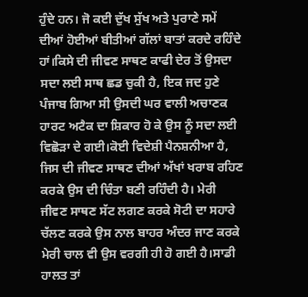ਹੁੰਦੇ ਹਨ। ਜੋ ਕਈ ਦੁੱਖ ਸੁੱਖ ਅਤੇ ਪੁਰਾਣੇ ਸਮੇਂ ਦੀਆਂ ਹੋਈਆਂ ਬੀਤੀਆਂ ਗੱਲਾਂ ਬਾਤਾਂ ਕਰਦੇ ਰਹਿੰਦੇ ਹਾਂ।ਕਿਸੇ ਦੀ ਜੀਵਣ ਸਾਥਣ ਕਾਫੀ ਦੇਰ ਤੋਂ ਉਸਦਾ ਸਦਾ ਲਈ ਸਾਥ ਛਡ ਚੁਕੀ ਹੈ, ਇਕ ਜਦ ਹੁਣੇ ਪੰਜਾਬ ਗਿਆ ਸੀ ਉਸਦੀ ਘਰ ਵਾਲੀ ਅਚਾਣਕ ਹਾਰਟ ਅਟੈਕ ਦਾ ਸ਼ਿਕਾਰ ਹੋ ਕੇ ਉਸ ਨੂੰ ਸਦਾ ਲਈ ਵਿਛੋੜਾ ਦੇ ਗਈ।ਕੋਈ ਵਿਦੇਸ਼ੀ ਪੈਨਸ਼ਨੀਆ ਹੈ, ਜਿਸ ਦੀ ਜੀਵਣ ਸਾਥਣ ਦੀਆਂ ਅੱਖਾਂ ਖਰਾਬ ਰਹਿਣ ਕਰਕੇ ਉਸ ਦੀ ਚਿੰਤਾ ਬਣੀ ਰਹਿੰਦੀ ਹੈ। ਮੇਰੀ ਜੀਵਣ ਸਾਥਣ ਸੱਟ ਲਗਣ ਕਰਕੇ ਸੋਟੀ ਦਾ ਸਹਾਰੇ ਚੱਲਣ ਕਰਕੇ ਉਸ ਨਾਲ ਬਾਹਰ ਅੰਦਰ ਜਾਣ ਕਰਕੇ ਮੇਰੀ ਚਾਲ ਵੀ ਉਸ ਵਰਗੀ ਹੀ ਹੋ ਗਈ ਹੈ।ਸਾਡੀ ਹਾਲਤ ਤਾਂ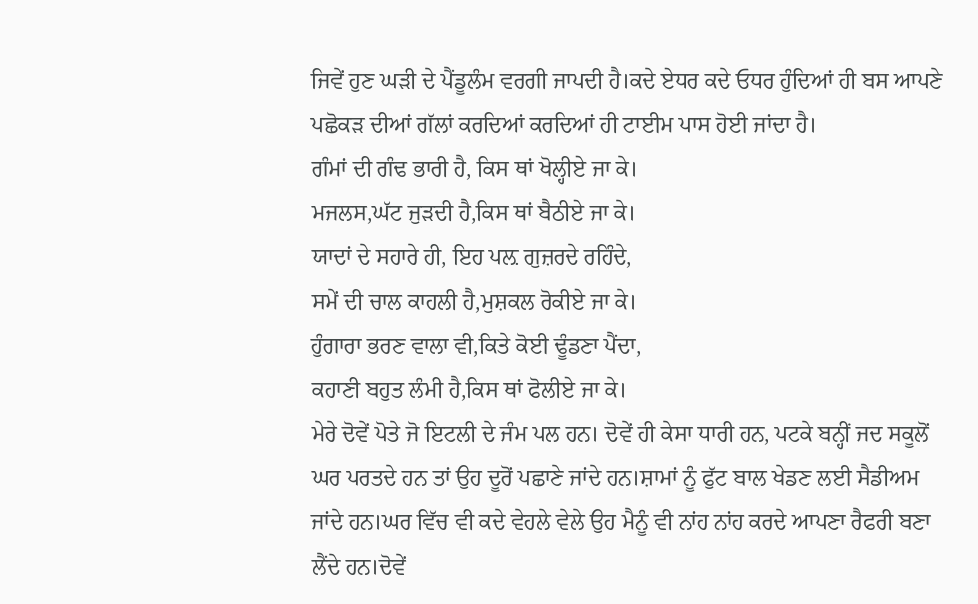ਜਿਵੇਂ ਹੁਣ ਘੜੀ ਦੇ ਪੈਂਡੂਲੰਮ ਵਰਗੀ ਜਾਪਦੀ ਹੈ।ਕਦੇ ਏਧਰ ਕਦੇ ਓਧਰ ਹੁੰਦਿਆਂ ਹੀ ਬਸ ਆਪਣੇ ਪਛੋਕੜ ਦੀਆਂ ਗੱਲਾਂ ਕਰਦਿਆਂ ਕਰਦਿਆਂ ਹੀ ਟਾਈਮ ਪਾਸ ਹੋਈ ਜਾਂਦਾ ਹੈ।
ਗੰਮਾਂ ਦੀ ਗੰਢ ਭਾਰੀ ਹੈ, ਕਿਸ ਥਾਂ ਖੋਲ੍ਹੀਏ ਜਾ ਕੇ।
ਮਜਲਸ,ਘੱਟ ਜੁੜਦੀ ਹੈ,ਕਿਸ ਥਾਂ ਬੈਠੀਏ ਜਾ ਕੇ।
ਯਾਦਾਂ ਦੇ ਸਹਾਰੇ ਹੀ, ਇਹ ਪਲ਼ ਗੁਜ਼ਰਦੇ ਰਹਿੰਦੇ,
ਸਮੇਂ ਦੀ ਚਾਲ ਕਾਹਲੀ ਹੈ,ਮੁਸ਼ਕਲ ਰੋਕੀਏ ਜਾ ਕੇ।
ਹੁੰਗਾਰਾ ਭਰਣ ਵਾਲਾ ਵੀ,ਕਿਤੇ ਕੋਈ ਢੂੰਡਣਾ ਪੈਂਦਾ,
ਕਹਾਣੀ ਬਹੁਤ ਲੰਮੀ ਹੈ,ਕਿਸ ਥਾਂ ਫੋਲੀਏ ਜਾ ਕੇ।
ਮੇਰੇ ਦੋਵੇਂ ਪੋਤੇ ਜੋ ਇਟਲੀ ਦੇ ਜੰਮ ਪਲ ਹਨ। ਦੋਵੇਂ ਹੀ ਕੇਸਾ ਧਾਰੀ ਹਨ, ਪਟਕੇ ਬਨ੍ਹੀਂ ਜਦ ਸਕੂਲੋਂ ਘਰ ਪਰਤਦੇ ਹਨ ਤਾਂ ਉਹ ਦੂਰੋਂ ਪਛਾਣੇ ਜਾਂਦੇ ਹਨ।ਸ਼ਾਮਾਂ ਨੂੰ ਫੁੱਟ ਬਾਲ ਖੇਡਣ ਲਈ ਸੈਡੀਅਮ ਜਾਂਦੇ ਹਨ।ਘਰ ਵਿੱਚ ਵੀ ਕਦੇ ਵੇਹਲੇ ਵੇਲੇ ਉਹ ਮੈਨੂੰ ਵੀ ਨਾਂਹ ਨਾਂਹ ਕਰਦੇ ਆਪਣਾ ਰੈਫਰੀ ਬਣਾ ਲੈਂਦੇ ਹਨ।ਦੋਵੇਂ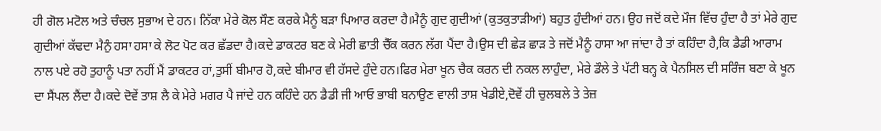ਹੀ ਗੋਲ ਮਟੋਲ ਅਤੇ ਚੰਚਲ ਸੁਭਾਅ ਦੇ ਹਨ। ਨਿੱਕਾ ਮੇਰੇ ਕੋਲ ਸੌਣ ਕਰਕੇ ਮੈਨੂੰ ਬੜਾ ਪਿਆਰ ਕਰਦਾ ਹੈ।ਮੈਨੂੰ ਗੁਦ ਗੁਦੀਆਂ (ਕੁਤਕੁਤਾੜੀਆਂ) ਬਹੁਤ ਹੁੰਦੀਆਂ ਹਨ। ਉਹ ਜਦੋਂ ਕਦੇ ਮੌਜ ਵਿੱਚ ਹੁੰਦਾ ਹੈ ਤਾਂ ਮੇਰੇ ਗੁਦ ਗੁਦੀਆਂ ਕੱਢਦਾ ਮੈਨੁੰ ਹਸਾ ਹਸਾ ਕੇ ਲੋਟ ਪੋਟ ਕਰ ਛੱਡਦਾ ਹੈ।ਕਦੇ ਡਾਕਟਰ ਬਣ ਕੇ ਮੇਰੀ ਛਾਤੀ ਚੈੱਕ ਕਰਨ ਲੱਗ ਪੈਂਦਾ ਹੈ।ਉਸ ਦੀ ਛੇੜ ਛਾੜ ਤੇ ਜਦੋਂ ਮੈਨੂੰ ਹਾਸਾ ਆ ਜਾਂਦਾ ਹੈ ਤਾਂ ਕਹਿੰਦਾ ਹੈ,ਕਿ ਡੈਡੀ ਆਰਾਮ ਨਾਲ ਪਏ ਰਹੋ ਤੁਹਾਨੂੰ ਪਤਾ ਨਹੀਂ ਮੈਂ ਡਾਕਟਰ ਹਾਂ,ਤੁਸੀਂ ਬੀਮਾਰ ਹੋ,ਕਦੇ ਬੀਮਾਰ ਵੀ ਹੱਸਦੇ ਹੁੰਦੇ ਹਨ।ਫਿਰ ਮੇਰਾ ਖੂਨ ਚੈਕ ਕਰਨ ਦੀ ਨਕਲ ਲਾਹੁੰਦਾ, ਮੇਰੇ ਡੌਲੇ ਤੇ ਪੱਟੀ ਬਨ੍ਹ ਕੇ ਪੈਨਸਿਲ ਦੀ ਸਰਿੰਜ ਬਣਾ ਕੇ ਖੂਨ ਦਾ ਸੈਂਪਲ ਲੈਂਦਾ ਹੈ।ਕਦੇ ਦੋਵੇਂ ਤਾਸ਼ ਲੈ ਕੇ ਮੇਰੇ ਮਗਰ ਪੈ ਜਾਂਦੇ ਹਨ ਕਹਿੰਦੇ ਹਨ ਡੈਡੀ ਜੀ ਆਓ ਭਾਬੀ ਬਨਾਉਣ ਵਾਲੀ ਤਾਸ਼ ਖੇਡੀਏ,ਦੋਵੇਂ ਹੀ ਚੁਲਬਲੇ ਤੇ ਤੇਜ਼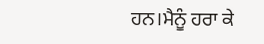ਹਨ।ਮੈਨੂੰ ਹਰਾ ਕੇ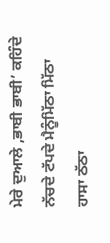ਮੇਰੇ ਦੁਆਲੇ ,ਭਾਬੀ ਭਾਬੀ’ ਕਹਿੰਦੇ ਨੱਚਦੇ ਟੱਪਦੇ ਮੈਨੂੰਮਿੱਠਾ ਮਿੱਠਾ ਹਾਸਾ ਠੱਠਾ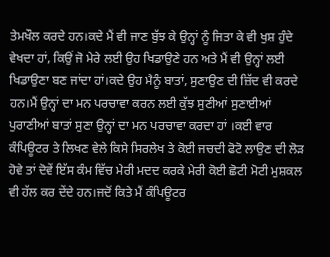ਤੇਮਖੌਲ ਕਰਦੇ ਹਨ।ਕਦੇ ਮੈਂ ਵੀ ਜਾਣ ਬੁੱਝ ਕੇ ਉਨ੍ਹਾਂ ਨੂੰ ਜਿਤਾ ਕੇ ਵੀ ਖੁਸ਼ ਹੁੰਦੇ ਵੇਖਦਾ ਹਾਂ, ਕਿਉਂ ਜੋ ਮੇਰੇ ਲਈ ਉਹ ਖਿਡਾਉਣੇ ਹਨ ਅਤੇ ਮੈਂ ਵੀ ਉਨ੍ਹਾਂ ਲਈ ਖਿਡਾਉਣਾ ਬਣ ਜਾਂਦਾ ਹਾਂ।ਕਦੇ ਉਹ ਮੈਨੂੰ ਬਾਤਾਂ, ਸੁਣਾਉਣ ਦੀ ਜ਼ਿੱਦ ਵੀ ਕਰਦੇ ਹਨ।ਮੈਂ ਉਨ੍ਹਾਂ ਦਾ ਮਨ ਪਰਚਾਵਾ ਕਰਨ ਲਈ ਕੁੱਝ ਸੁਣੀਆਂ ਸੁਣਾਈਆਂ ਪੁਰਾਣੀਆਂ ਬਾਤਾਂ ਸੁਣਾ ਉਨ੍ਹਾਂ ਦਾ ਮਨ ਪਰਚਾਵਾ ਕਰਦਾ ਹਾਂ ।ਕਈ ਵਾਰ ਕੰਪਿਊਟਰ ਤੇ ਲਿਖਣ ਵੇਲੇ ਕਿਸੇ ਸਿਰਲੇਖ ਤੇ ਕੋਈ ਜਚਦੀ ਫੋਟੋ ਲਾਉਣ ਦੀ ਲੋੜ ਹੋਵੇ ਤਾਂ ਦੋਵੇਂ ਇੱਸ ਕੰਮ ਵਿੱਚ ਮੇਰੀ ਮਦਦ ਕਰਕੇ ਮੇਰੀ ਕੋਈ ਛੋਟੀ ਮੋਟੀ ਮੁਸ਼ਕਲ ਵੀ ਹੱਲ ਕਰ ਦੇਂਦੇ ਹਨ।ਜਦੋਂ ਕਿਤੇ ਮੈਂ ਕੰਪਿਊਟਰ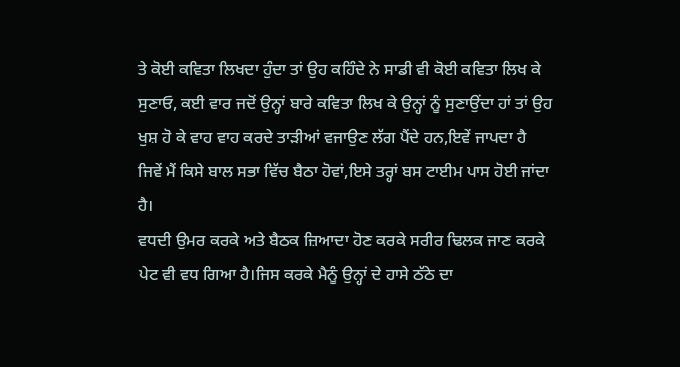ਤੇ ਕੋਈ ਕਵਿਤਾ ਲਿਖਦਾ ਹੁੰਦਾ ਤਾਂ ਉਹ ਕਹਿੰਦੇ ਨੇ ਸਾਡੀ ਵੀ ਕੋਈ ਕਵਿਤਾ ਲਿਖ ਕੇ ਸੁਣਾਓ, ਕਈ ਵਾਰ ਜਦੋਂ ਉਨ੍ਹਾਂ ਬਾਰੇ ਕਵਿਤਾ ਲਿਖ ਕੇ ਉਨ੍ਹਾਂ ਨੂੰ ਸੁਣਾਉਂਦਾ ਹਾਂ ਤਾਂ ਉਹ ਖੁਸ਼ ਹੋ ਕੇ ਵਾਹ ਵਾਹ ਕਰਦੇ ਤਾੜੀਆਂ ਵਜਾਉਣ ਲੱਗ ਪੈਂਦੇ ਹਨ,ਇਵੇਂ ਜਾਪਦਾ ਹੈ ਜਿਵੇਂ ਮੈਂ ਕਿਸੇ ਬਾਲ ਸਭਾ ਵਿੱਚ ਬੈਠਾ ਹੋਵਾਂ,ਇਸੇ ਤਰ੍ਹਾਂ ਬਸ ਟਾਈਮ ਪਾਸ ਹੋਈ ਜਾਂਦਾ ਹੈ।
ਵਧਦੀ ਉਮਰ ਕਰਕੇ ਅਤੇ ਬੈਠਕ ਜ਼ਿਆਦਾ ਹੋਣ ਕਰਕੇ ਸਰੀਰ ਢਿਲਕ ਜਾਣ ਕਰਕੇ ਪੇਟ ਵੀ ਵਧ ਗਿਆ ਹੈ।ਜਿਸ ਕਰਕੇ ਮੈਨੂੰ ਉਨ੍ਹਾਂ ਦੇ ਹਾਸੇ ਠੱਠੇ ਦਾ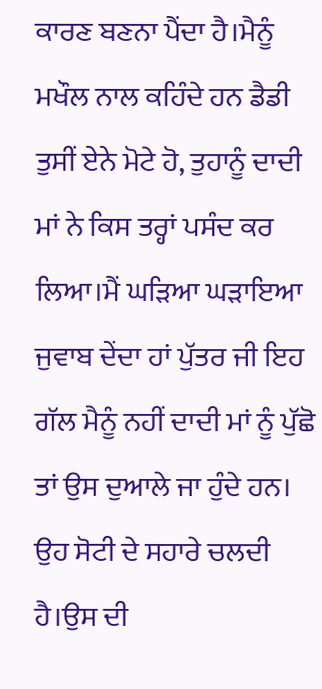ਕਾਰਣ ਬਣਨਾ ਪੈਂਦਾ ਹੈ।ਮੈਨੂੰ ਮਖੌਲ ਨਾਲ ਕਹਿੰਦੇ ਹਨ ਡੈਡੀ ਤੁਸੀਂ ਏਨੇ ਮੋਟੇ ਹੋ, ਤੁਹਾਨੂੰ ਦਾਦੀ ਮਾਂ ਨੇ ਕਿਸ ਤਰ੍ਹਾਂ ਪਸੰਦ ਕਰ ਲਿਆ।ਮੈਂ ਘੜਿਆ ਘੜਾਇਆ ਜੁਵਾਬ ਦੇਂਦਾ ਹਾਂ ਪੁੱਤਰ ਜੀ ਇਹ ਗੱਲ ਮੈਨੂੰ ਨਹੀਂ ਦਾਦੀ ਮਾਂ ਨੂੰ ਪੁੱਛੋ ਤਾਂ ਉਸ ਦੁਆਲੇ ਜਾ ਹੁੰਦੇ ਹਨ। ਉਹ ਸੋਟੀ ਦੇ ਸਹਾਰੇ ਚਲਦੀ ਹੈ।ਉਸ ਦੀ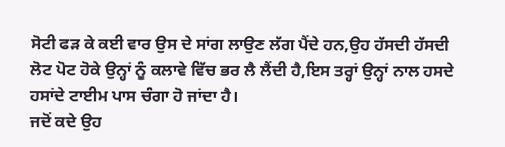ਸੋਟੀ ਫੜ ਕੇ ਕਈ ਵਾਰ ਉਸ ਦੇ ਸਾਂਗ ਲਾਉਣ ਲੱਗ ਪੈਂਦੇ ਹਨ,ਉਹ ਹੱਸਦੀ ਹੱਸਦੀ ਲੋਟ ਪੋਟ ਹੋਕੇ ਉਨ੍ਹਾਂ ਨੂੰ ਕਲਾਵੇ ਵਿੱਚ ਭਰ ਲੈ ਲੈਂਦੀ ਹੈ,ਇਸ ਤਰ੍ਹਾਂ ਉਨ੍ਹਾਂ ਨਾਲ ਹਸਦੇ ਹਸਾਂਦੇ ਟਾਈਮ ਪਾਸ ਚੰਗਾ ਹੋ ਜਾਂਦਾ ਹੈ।
ਜਦੋਂ ਕਦੇ ਉਹ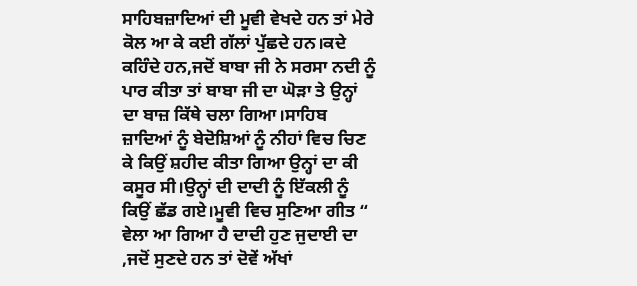ਸਾਹਿਬਜ਼ਾਦਿਆਂ ਦੀ ਮੂਵੀ ਵੇਖਦੇ ਹਨ ਤਾਂ ਮੇਰੇ ਕੋਲ ਆ ਕੇ ਕਈ ਗੱਲਾਂ ਪੁੱਛਦੇ ਹਨ।ਕਦੇ ਕਹਿੰਦੇ ਹਨ,ਜਦੋਂ ਬਾਬਾ ਜੀ ਨੇ ਸਰਸਾ ਨਦੀ ਨੂੰ ਪਾਰ ਕੀਤਾ ਤਾਂ ਬਾਬਾ ਜੀ ਦਾ ਘੋੜਾ ਤੇ ਉਨ੍ਹਾਂ ਦਾ ਬਾਜ਼ ਕਿੱਥੇ ਚਲਾ ਗਿਆ।ਸਾਹਿਬ ਜ਼ਾਦਿਆਂ ਨੂੰ ਬੇਦੋਸ਼ਿਆਂ ਨੂੰ ਨੀਹਾਂ ਵਿਚ ਚਿਣ ਕੇ ਕਿਉਂ ਸ਼ਹੀਦ ਕੀਤਾ ਗਿਆ ਉਨ੍ਹਾਂ ਦਾ ਕੀ ਕਸੂਰ ਸੀ।ਉਨ੍ਹਾਂ ਦੀ ਦਾਦੀ ਨੂੰ ਇੱਕਲੀ ਨੂੰ ਕਿਉਂ ਛੱਡ ਗਏ।ਮੂਵੀ ਵਿਚ ਸੁਣਿਆ ਗੀਤ “ ਵੇਲਾ ਆ ਗਿਆ ਹੈ ਦਾਦੀ ਹੁਣ ਜੁਦਾਈ ਦਾ ,ਜਦੋਂ ਸੁਣਦੇ ਹਨ ਤਾਂ ਦੋਵੇਂ ਅੱਖਾਂ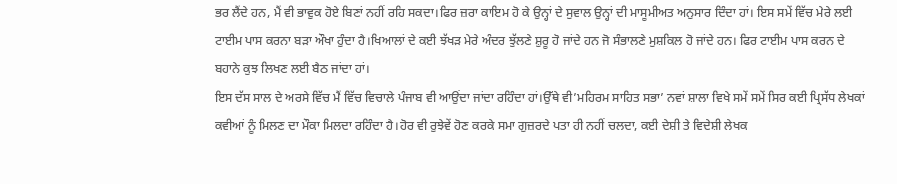ਭਰ ਲੈਂਦੇ ਹਨ, ਮੈਂ ਵੀ ਭਾਵੁਕ ਹੋਏ ਬਿਣਾਂ ਨਹੀਂ ਰਹਿ ਸਕਦਾ।ਫਿਰ ਜ਼ਰਾ ਕਾਇਮ ਹੋ ਕੇ ਉਨ੍ਹਾਂ ਦੇ ਸੁਵਾਲ ਉਨ੍ਹਾਂ ਦੀ ਮਾਸੂਮੀਅਤ ਅਨੁਸਾਰ ਦਿੰਦਾ ਹਾਂ। ਇਸ ਸਮੇਂ ਵਿੱਚ ਮੇਰੇ ਲਈ ਟਾਈਮ ਪਾਸ ਕਰਨਾ ਬੜਾ ਔਖਾ ਹੁੰਦਾ ਹੈ।ਖਿਆਲਾਂ ਦੇ ਕਈ ਝੱਖੜ ਮੇਰੇ ਅੰਦਰ ਝੁੱਲਣੇ ਸ਼ੁਰੂ ਹੋ ਜਾਂਦੇ ਹਨ ਜੋ ਸੰਭਾਲਣੇ ਮੁਸ਼ਕਿਲ ਹੋ ਜਾਂਦੇ ਹਨ। ਫਿਰ ਟਾਈਮ ਪਾਸ ਕਰਨ ਦੇ ਬਹਾਨੇ ਕੁਝ ਲਿਖਣ ਲਈ ਬੈਠ ਜਾਂਦਾ ਹਾਂ।
ਇਸ ਦੱਸ ਸਾਲ ਦੇ ਅਰਸੇ ਵਿੱਚ ਮੈਂ ਵਿੱਚ ਵਿਚਾਲੇ ਪੰਜਾਬ ਵੀ ਆਉਂਦਾ ਜਾਂਦਾ ਰਹਿੰਦਾ ਹਾਂ।ਉੱਥੇ ਵੀ’ਮਹਿਰਮ ਸਾਹਿਤ ਸਭਾ’ ਨਵਾਂ ਸ਼ਾਲਾ ਵਿਖੇ ਸਮੇਂ ਸਮੇਂ ਸਿਰ ਕਈ ਪ੍ਰਿਸੱਧ ਲੇਖਕਾਂ ਕਵੀਆਂ ਨੂੰ ਮਿਲਣ ਦਾ ਮੌਕਾ ਮਿਲਦਾ ਰਹਿੰਦਾ ਹੈ।ਹੋਰ ਵੀ ਰੁਝੇਵੇਂ ਹੋਣ ਕਰਕੇ ਸਮਾ ਗੁਜ਼ਰਦੇ ਪਤਾ ਹੀ ਨਹੀਂ ਚਲਦਾ, ਕਈ ਦੇਸ਼ੀ ਤੇ ਵਿਦੇਸ਼ੀ ਲੇਖਕ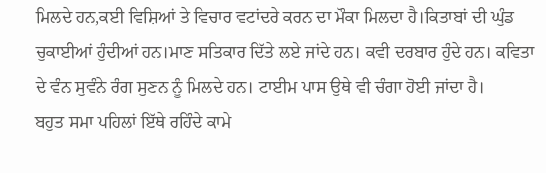ਮਿਲਦੇ ਹਨ,ਕਈ ਵਿਸ਼ਿਆਂ ਤੇ ਵਿਚਾਰ ਵਟਾਂਦਰੇ ਕਰਨ ਦਾ ਮੌਕਾ ਮਿਲਦਾ ਹੈ।ਕਿਤਾਬਾਂ ਦੀ ਘੁੰਡ ਚੁਕਾਈਆਂ ਹੁੰਦੀਆਂ ਹਨ।ਮਾਣ ਸਤਿਕਾਰ ਦਿੱਤੇ ਲਏ ਜਾਂਦੇ ਹਨ। ਕਵੀ ਦਰਬਾਰ ਹੁੰਦੇ ਹਨ। ਕਵਿਤਾ ਦੇ ਵੰਨ ਸੁਵੰਨੇ ਰੰਗ ਸੁਣਨ ਨੂੰ ਮਿਲਦੇ ਹਨ। ਟਾਈਮ ਪਾਸ ਉਥੇ ਵੀ ਚੰਗਾ ਹੋਈ ਜਾਂਦਾ ਹੈ।
ਬਹੁਤ ਸਮਾ ਪਹਿਲਾਂ ਇੱਥੇ ਰਹਿੰਦੇ ਕਾਮੇ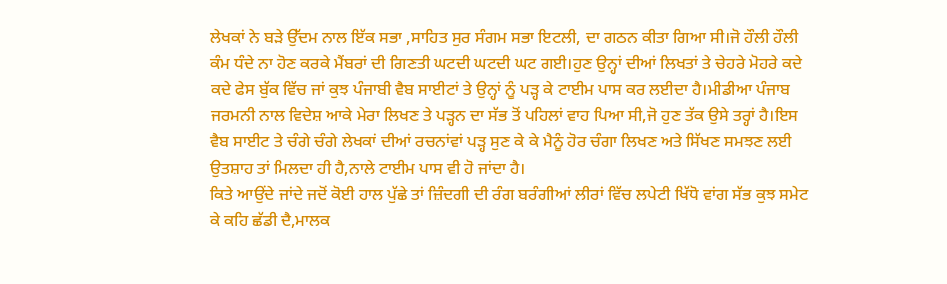ਲੇਖਕਾਂ ਨੇ ਬੜੇ ਉੱਦਮ ਨਾਲ ਇੱਕ ਸਭਾ ,ਸਾਹਿਤ ਸੁਰ ਸੰਗਮ ਸਭਾ ਇਟਲੀ, ਦਾ ਗਠਨ ਕੀਤਾ ਗਿਆ ਸੀ।ਜੋ ਹੌਲੀ ਹੌਲੀ ਕੰਮ ਧੰਦੇ ਨਾ ਹੋਣ ਕਰਕੇ ਮੈਂਬਰਾਂ ਦੀ ਗਿਣਤੀ ਘਟਦੀ ਘਟਦੀ ਘਟ ਗਈ।ਹੁਣ ਉਨ੍ਹਾਂ ਦੀਆਂ ਲਿਖਤਾਂ ਤੇ ਚੇਹਰੇ ਮੋਹਰੇ ਕਦੇ ਕਦੇ ਫੇਸ ਬੁੱਕ ਵਿੱਚ ਜਾਂ ਕੁਝ ਪੰਜਾਬੀ ਵੈਬ ਸਾਈਟਾਂ ਤੇ ਉਨ੍ਹਾਂ ਨੂੰ ਪੜ੍ਹ ਕੇ ਟਾਈਮ ਪਾਸ ਕਰ ਲਈਦਾ ਹੈ।ਮੀਡੀਆ ਪੰਜਾਬ ਜਰਮਨੀ ਨਾਲ ਵਿਦੇਸ਼ ਆਕੇ ਮੇਰਾ ਲਿਖਣ ਤੇ ਪੜ੍ਹਨ ਦਾ ਸੱਭ ਤੋਂ ਪਹਿਲਾਂ ਵਾਹ ਪਿਆ ਸੀ,ਜੋ ਹੁਣ ਤੱਕ ਉਸੇ ਤਰ੍ਹਾਂ ਹੈ।ਇਸ ਵੈਬ ਸਾਈਟ ਤੇ ਚੰਗੇ ਚੰਗੇ ਲੇਖਕਾਂ ਦੀਆਂ ਰਚਨਾਂਵਾਂ ਪੜ੍ਹ ਸੁਣ ਕੇ ਕੇ ਮੈਨੂੰ ਹੋਰ ਚੰਗਾ ਲਿਖਣ ਅਤੇ ਸਿੱਖਣ ਸਮਝਣ ਲਈ ਉਤਸ਼ਾਹ ਤਾਂ ਮਿਲਦਾ ਹੀ ਹੈ,ਨਾਲੇ ਟਾਈਮ ਪਾਸ ਵੀ ਹੋ ਜਾਂਦਾ ਹੈ।
ਕਿਤੇ ਆਉਂਦੇ ਜਾਂਦੇ ਜਦੋਂ ਕੋਈ ਹਾਲ ਪੁੱਛੇ ਤਾਂ ਜ਼ਿੰਦਗੀ ਦੀ ਰੰਗ ਬਰੰਗੀਆਂ ਲੀਰਾਂ ਵਿੱਚ ਲਪੇਟੀ ਖਿੱਧੋ ਵਾਂਗ ਸੱਭ ਕੁਝ ਸਮੇਟ ਕੇ ਕਹਿ ਛੱਡੀ ਦੈ,ਮਾਲਕ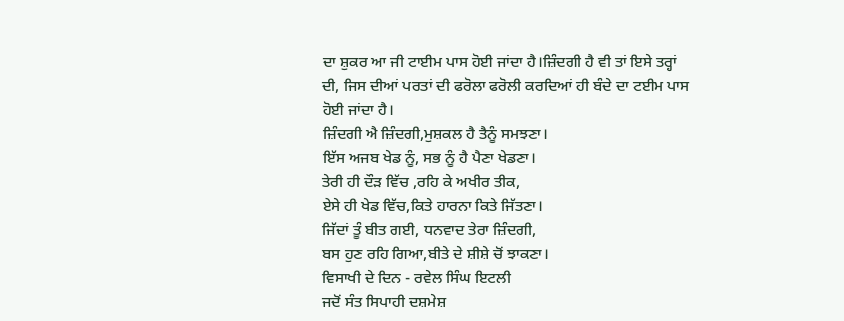ਦਾ ਸ਼ੁਕਰ ਆ ਜੀ ਟਾਈਮ ਪਾਸ ਹੋਈ ਜਾਂਦਾ ਹੈ।ਜ਼ਿੰਦਗੀ ਹੈ ਵੀ ਤਾਂ ਇਸੇ ਤਰ੍ਹਾਂ ਦੀ, ਜਿਸ ਦੀਆਂ ਪਰਤਾਂ ਦੀ ਫਰੋਲਾ ਫਰੋਲੀ ਕਰਦਿਆਂ ਹੀ ਬੰਦੇ ਦਾ ਟਈਮ ਪਾਸ ਹੋਈ ਜਾਂਦਾ ਹੈ।
ਜ਼ਿੰਦਗੀ ਐ ਜ਼ਿੰਦਗੀ,ਮੁਸ਼ਕਲ ਹੈ ਤੈਨੂੰ ਸਮਝਣਾ।
ਇੱਸ ਅਜਬ ਖੇਡ ਨੂੰ, ਸਭ ਨੂੰ ਹੈ ਪੈਣਾ ਖੇਡਣਾ।
ਤੇਰੀ ਹੀ ਦੌੜ ਵਿੱਚ ,ਰਹਿ ਕੇ ਅਖੀਰ ਤੀਕ,
ਏਸੇ ਹੀ ਖੇਡ ਵਿੱਚ,ਕਿਤੇ ਹਾਰਨਾ ਕਿਤੇ ਜਿੱਤਣਾ।
ਜਿੱਦਾਂ ਤੂੰ ਬੀਤ ਗਈ, ਧਨਵਾਦ ਤੇਰਾ ਜ਼ਿੰਦਗੀ,
ਬਸ ਹੁਣ ਰਹਿ ਗਿਆ,ਬੀਤੇ ਦੇ ਸ਼ੀਸ਼ੇ ਚੋਂ ਝਾਕਣਾ।
ਵਿਸਾਖੀ ਦੇ ਦਿਨ - ਰਵੇਲ ਸਿੰਘ ਇਟਲੀ
ਜਦੋਂ ਸੰਤ ਸਿਪਾਹੀ ਦਸ਼ਮੇਸ਼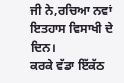ਜੀ ਨੇ,ਰਚਿਆ ਨਵਾਂ ਇਤਹਾਸ ਵਿਸਾਖੀ ਦੇ ਦਿਨ।
ਕਰਕੇ ਵੱਡਾ ਇੱਕੱਠ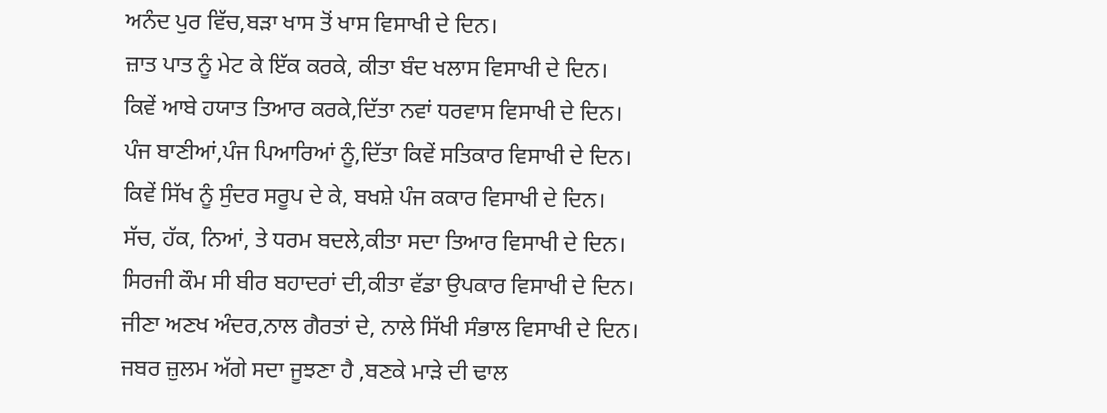ਅਨੰਦ ਪੁਰ ਵਿੱਚ,ਬੜਾ ਖਾਸ ਤੋਂ ਖਾਸ ਵਿਸਾਖੀ ਦੇ ਦਿਨ।
ਜ਼ਾਤ ਪਾਤ ਨੂੰ ਮੇਟ ਕੇ ਇੱਕ ਕਰਕੇ, ਕੀਤਾ ਬੰਦ ਖਲਾਸ ਵਿਸਾਖੀ ਦੇ ਦਿਨ।
ਕਿਵੇਂ ਆਬੇ ਹਯਾਤ ਤਿਆਰ ਕਰਕੇ,ਦਿੱਤਾ ਨਵਾਂ ਧਰਵਾਸ ਵਿਸਾਖੀ ਦੇ ਦਿਨ।
ਪੰਜ ਬਾਣੀਆਂ,ਪੰਜ ਪਿਆਰਿਆਂ ਨੂੰ,ਦਿੱਤਾ ਕਿਵੇਂ ਸਤਿਕਾਰ ਵਿਸਾਖੀ ਦੇ ਦਿਨ।
ਕਿਵੇਂ ਸਿੱਖ ਨੂੰ ਸੁੰਦਰ ਸਰੂਪ ਦੇ ਕੇ, ਬਖਸ਼ੇ ਪੰਜ ਕਕਾਰ ਵਿਸਾਖੀ ਦੇ ਦਿਨ।
ਸੱਚ, ਹੱਕ, ਨਿਆਂ, ਤੇ ਧਰਮ ਬਦਲੇ,ਕੀਤਾ ਸਦਾ ਤਿਆਰ ਵਿਸਾਖੀ ਦੇ ਦਿਨ।
ਸਿਰਜੀ ਕੌਮ ਸੀ ਬੀਰ ਬਹਾਦਰਾਂ ਦੀ,ਕੀਤਾ ਵੱਡਾ ਉਪਕਾਰ ਵਿਸਾਖੀ ਦੇ ਦਿਨ।
ਜੀਣਾ ਅਣਖ ਅੰਦਰ,ਨਾਲ ਗੈਰਤਾਂ ਦੇ, ਨਾਲੇ ਸਿੱਖੀ ਸੰਭਾਲ ਵਿਸਾਖੀ ਦੇ ਦਿਨ।
ਜਬਰ ਜ਼ੁਲਮ ਅੱਗੇ ਸਦਾ ਜੂਝਣਾ ਹੈ ,ਬਣਕੇ ਮਾੜੇ ਦੀ ਢਾਲ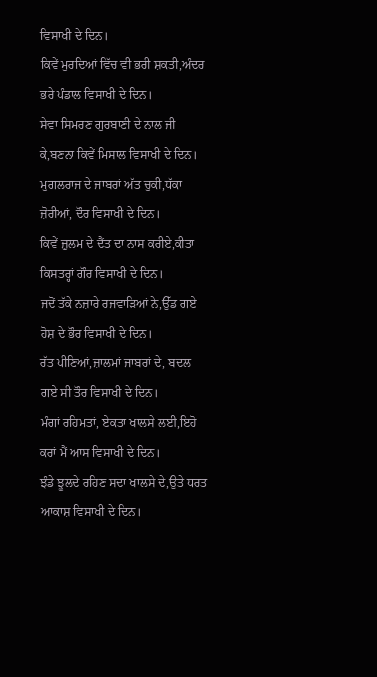ਵਿਸਾਖੀ ਦੇ ਦਿਨ।
ਕਿਵੇਂ ਮੁਰਦਿਆਂ ਵਿੱਚ ਵੀ ਭਰੀ ਸ਼ਕਤੀ,ਅੰਦਰ ਭਰੇ ਪੰਡਾਲ ਵਿਸਾਖੀ ਦੇ ਦਿਨ।
ਸੇਵਾ ਸਿਮਰਣ ਗੁਰਬਾਣੀ ਦੇ ਨਾਲ ਜੀ ਕੇ,ਬਣਨਾ ਕਿਵੇਂ ਮਿਸਾਲ ਵਿਸਾਖੀ ਦੇ ਦਿਨ।
ਮੁਗਲਰਾਜ ਦੇ ਜਾਬਰਾਂ ਅੱਤ ਚੁਕੀ,ਧੱਕਾ ਜ਼ੋਰੀਆਂ, ਦੌਰ ਵਿਸਾਖੀ ਦੇ ਦਿਨ।
ਕਿਵੇਂ ਜ਼ੁਲਮ ਦੇ ਦੈਂਤ ਦਾ ਨਾਸ ਕਰੀਏ,ਕੀਤਾ ਕਿਸਤਰ੍ਹਾਂ ਗੌਰ ਵਿਸਾਖੀ ਦੇ ਦਿਨ।
ਜਦੋਂ ਤੱਕੇ ਨਜ਼ਾਰੇ ਰਜਵਾੜਿਆਂ ਨੇ,ਉੱਡ ਗਏ ਹੋਸ਼ ਦੇ ਭੌਰ ਵਿਸਾਖੀ ਦੇ ਦਿਨ।
ਰੱਤ ਪੀਣਿਆਂ,ਜ਼ਾਲਮਾਂ ਜਾਬਰਾਂ ਦੇ, ਬਦਲ ਗਏ ਸੀ ਤੌਰ ਵਿਸਾਖੀ ਦੇ ਦਿਨ।
ਮੰਗਾਂ ਰਹਿਮਤਾਂ, ਏਕਤਾ ਖਾਲਸੇ ਲਈ,ਇਹੋ ਕਰਾਂ ਮੈਂ ਆਸ ਵਿਸਾਖੀ ਦੇ ਦਿਨ।
ਝੰਡੇ ਝੂਲਦੇ ਰਹਿਣ ਸਦਾ ਖਾਲਸੇ ਦੇ,ਉਤੇ ਧਰਤ ਆਕਾਸ਼ ਵਿਸਾਖੀ ਦੇ ਦਿਨ।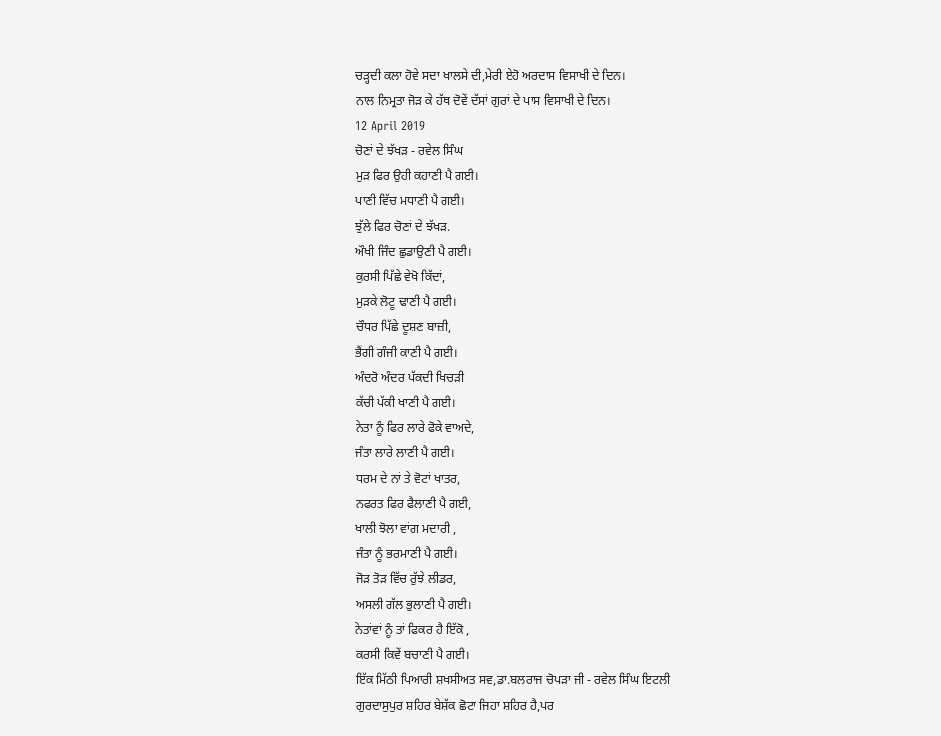ਚੜ੍ਹਦੀ ਕਲਾ ਹੋਵੇ ਸਦਾ ਖਾਲਸੇ ਦੀ,ਮੇਰੀ ਏਹੋ ਅਰਦਾਸ ਵਿਸਾਖੀ ਦੇ ਦਿਨ।
ਨਾਲ ਨਿਮ੍ਰਤਾ ਜੋੜ ਕੇ ਹੱਥ ਦੋਵੇਂ ਦੱਸਾਂ ਗੁਰਾਂ ਦੇ ਪਾਸ ਵਿਸਾਖੀ ਦੇ ਦਿਨ।
12 April 2019
ਚੋਣਾਂ ਦੇ ਝੱਖੜ - ਰਵੇਲ ਸਿੰਘ
ਮੁੜ ਫਿਰ ਉਹੀ ਕਹਾਣੀ ਪੈ ਗਈ।
ਪਾਣੀ ਵਿੱਚ ਮਧਾਣੀ ਪੈ ਗਈ।
ਝੁੱਲੇ ਫਿਰ ਚੋਣਾਂ ਦੇ ਝੱਖੜ.
ਔਖੀ ਜਿੰਦ ਛੁਡਾਉਣੀ ਪੈ ਗਈ।
ਕੁਰਸੀ ਪਿੱਛੇ ਵੇਖੋ ਕਿੱਦਾਂ,
ਮੁੜਕੇ ਲੋਟੂ ਢਾਣੀ ਪੈ ਗਈ।
ਚੌਧਰ ਪਿੱਛੇ ਦੂਸ਼ਣ ਬਾਜ਼ੀ,
ਭੈਂਗੀ ਗੰਜੀ ਕਾਣੀ ਪੈ ਗਈ।
ਅੰਦਰੋ ਅੰਦਰ ਪੱਕਦੀ ਖਿਚੜੀ
ਕੱਚੀ ਪੱਕੀ ਖਾਣੀ ਪੈ ਗਈ।
ਨੇਤਾ ਨੂੰ ਫਿਰ ਲਾਰੇ ਫੋਕੇ ਵਾਅਦੇ,
ਜੰਤਾ ਲਾਰੇ ਲਾਣੀ ਪੈ ਗਈ।
ਧਰਮ ਦੇ ਨਾਂ ਤੇ ਵੋਟਾਂ ਖਾਤਰ,
ਨਫਰਤ ਫਿਰ ਫੈਲਾਣੀ ਪੈ ਗਈ,
ਖਾਲੀ ਝੋਲਾ ਵਾਂਗ ਮਦਾਰੀ ,
ਜੰਤਾ ਨੂੰ ਭਰਮਾਣੀ ਪੈ ਗਈ।
ਜੋੜ ਤੋੜ ਵਿੱਚ ਰੁੱਝੇ ਲੀਡਰ,
ਅਸਲੀ ਗੱਲ ਭੁਲਾਣੀ ਪੈ ਗਈ।
ਨੇਤਾਂਵਾਂ ਨੂੰ ਤਾਂ ਫਿਕਰ ਹੈ ਇੱਕੋ ,
ਕਰਸੀ ਕਿਵੇਂ ਬਚਾਣੀ ਪੈ ਗਈ।
ਇੱਕ ਮਿੱਠੀ ਪਿਆਰੀ ਸ਼ਖਸੀਅਤ ਸਵ,ਡਾ.ਬਲਰਾਜ ਚੋਪੜਾ ਜੀ - ਰਵੇਲ ਸਿੰਘ ਇਟਲੀ
ਗੁਰਦਾਸੁਪੁਰ ਸ਼ਹਿਰ ਬੇਸ਼ੱਕ ਛੋਟਾ ਜਿਹਾ ਸ਼ਹਿਰ ਹੈ,ਪਰ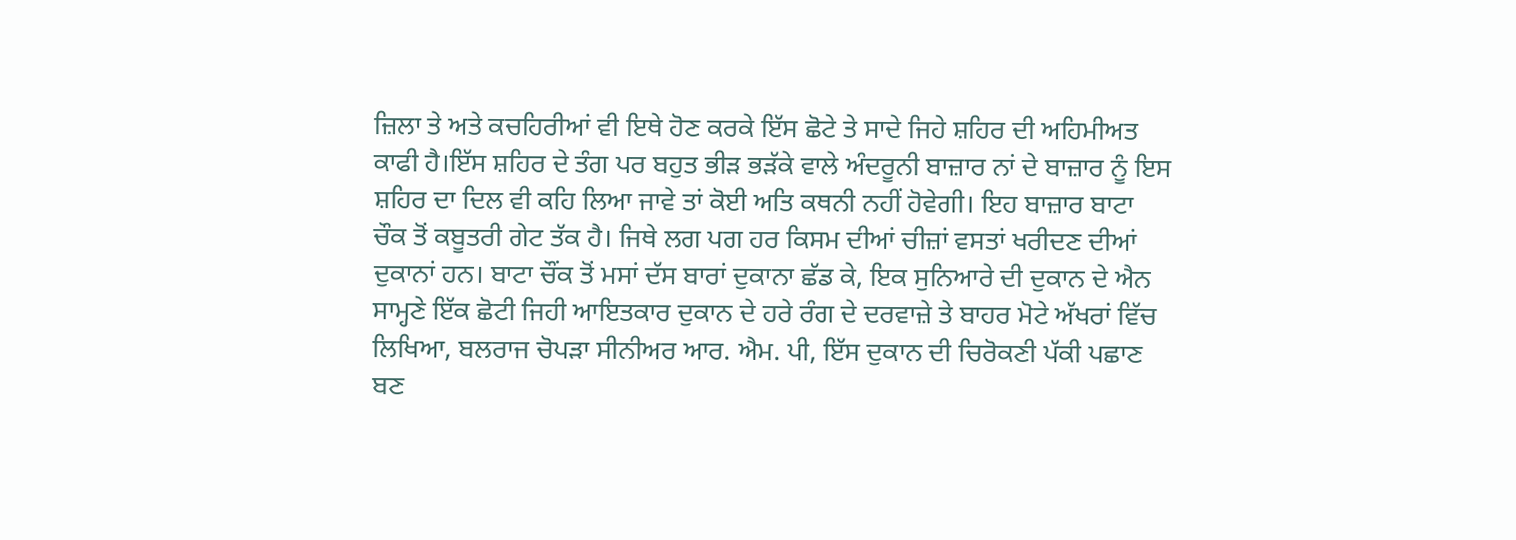ਜ਼ਿਲਾ ਤੇ ਅਤੇ ਕਚਹਿਰੀਆਂ ਵੀ ਇਥੇ ਹੋਣ ਕਰਕੇ ਇੱਸ ਛੋਟੇ ਤੇ ਸਾਦੇ ਜਿਹੇ ਸ਼ਹਿਰ ਦੀ ਅਹਿਮੀਅਤ ਕਾਫੀ ਹੈ।ਇੱਸ ਸ਼ਹਿਰ ਦੇ ਤੰਗ ਪਰ ਬਹੁਤ ਭੀੜ ਭੜੱਕੇ ਵਾਲੇ ਅੰਦਰੂਨੀ ਬਾਜ਼ਾਰ ਨਾਂ ਦੇ ਬਾਜ਼ਾਰ ਨੂੰ ਇਸ ਸ਼ਹਿਰ ਦਾ ਦਿਲ ਵੀ ਕਹਿ ਲਿਆ ਜਾਵੇ ਤਾਂ ਕੋਈ ਅਤਿ ਕਥਨੀ ਨਹੀਂ ਹੋਵੇਗੀ। ਇਹ ਬਾਜ਼ਾਰ ਬਾਟਾ ਚੌਕ ਤੋਂ ਕਬੂਤਰੀ ਗੇਟ ਤੱਕ ਹੈ। ਜਿਥੇ ਲਗ ਪਗ ਹਰ ਕਿਸਮ ਦੀਆਂ ਚੀਜ਼ਾਂ ਵਸਤਾਂ ਖਰੀਦਣ ਦੀਆਂ ਦੁਕਾਨਾਂ ਹਨ। ਬਾਟਾ ਚੌਂਕ ਤੋਂ ਮਸਾਂ ਦੱਸ ਬਾਰਾਂ ਦੁਕਾਨਾ ਛੱਡ ਕੇ, ਇਕ ਸੁਨਿਆਰੇ ਦੀ ਦੁਕਾਨ ਦੇ ਐਨ ਸਾਮ੍ਹਣੇ ਇੱਕ ਛੋਟੀ ਜਿਹੀ ਆਇਤਕਾਰ ਦੁਕਾਨ ਦੇ ਹਰੇ ਰੰਗ ਦੇ ਦਰਵਾਜ਼ੇ ਤੇ ਬਾਹਰ ਮੋਟੇ ਅੱਖਰਾਂ ਵਿੱਚ ਲਿਖਿਆ, ਬਲਰਾਜ ਚੋਪੜਾ ਸੀਨੀਅਰ ਆਰ. ਐਮ. ਪੀ, ਇੱਸ ਦੁਕਾਨ ਦੀ ਚਿਰੋਕਣੀ ਪੱਕੀ ਪਛਾਣ ਬਣ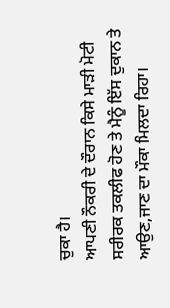ਚੁਕਾ ਹੈ।
ਆਪਣੀ ਨੌਕਰੀ ਦੇ ਦੌਰਾਨ ਕਿਸੇ ਮਾੜੀ ਮੋਟੀ ਸਰੀਰਕ ਤਕਲੀਫ ਹੋਣ ਤੇ ਮੈਨੂੰ ਇੱਸ ਦੁਕਾਨ ਤੇ ਆਉਣ,ਜਾਣ ਦਾ ਮੌਕਾ ਮਿਲਦਾ ਰਿਹਾ।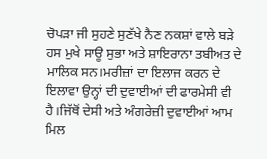ਚੋਪੜਾ ਜੀ ਸੁਹਣੇ ਸੁਣੱਖੇ ਨੈਣ ਨਕਸ਼ਾਂ ਵਾਲੇ ਬੜੇ ਹਸ ਮੁਖੇ ਸਾਊ ਸੁਭਾ ਅਤੇ ਸ਼ਾਇਰਾਨਾ ਤਬੀਅਤ ਦੇ ਮਾਲਿਕ ਸਨ।ਮਰੀਜ਼ਾਂ ਦਾ ਇਲਾਜ ਕਰਨ ਦੇ ਇਲਾਵਾ ਉਨ੍ਹਾਂ ਦੀ ਦੁਵਾਈਆਂ ਦੀ ਫਾਰਮੇਸੀ ਵੀ ਹੈ।ਜਿੱਥੋਂ ਦੇਸੀ ਅਤੇ ਅੰਗਰੇਜ਼ੀ ਦੁਵਾਈਆਂ ਆਮ ਮਿਲ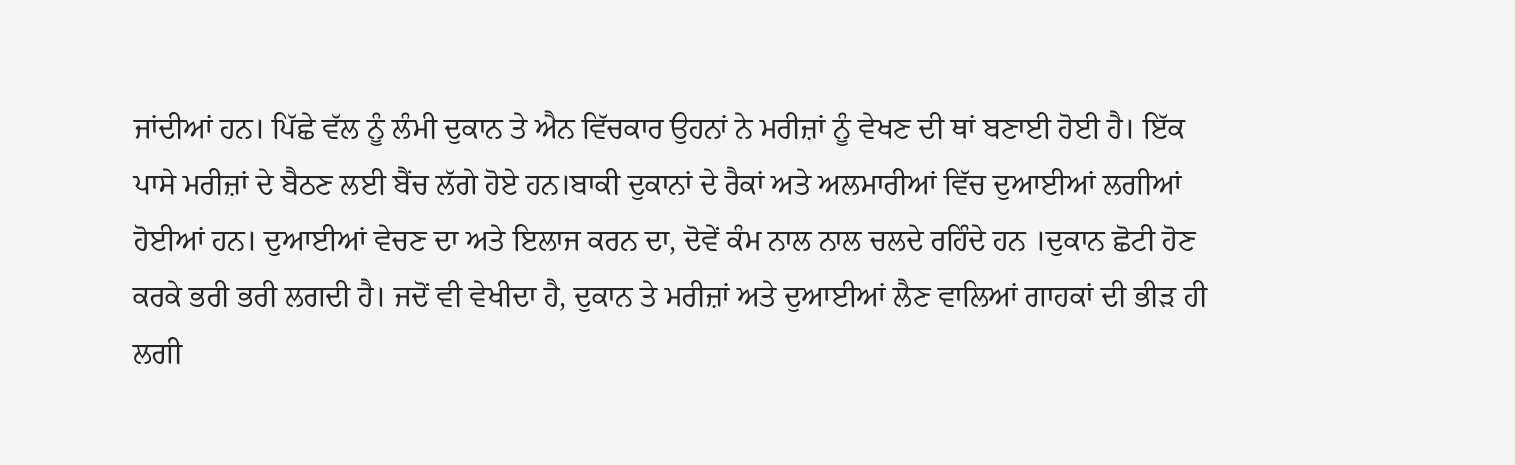ਜਾਂਦੀਆਂ ਹਨ। ਪਿੱਛੇ ਵੱਲ ਨੂੰ ਲੰਮੀ ਦੁਕਾਨ ਤੇ ਐਨ ਵਿੱਚਕਾਰ ਉਹਨਾਂ ਨੇ ਮਰੀਜ਼ਾਂ ਨੂੰ ਵੇਖਣ ਦੀ ਥਾਂ ਬਣਾਈ ਹੋਈ ਹੈ। ਇੱਕ ਪਾਸੇ ਮਰੀਜ਼ਾਂ ਦੇ ਬੈਠਣ ਲਈ ਬੈਂਚ ਲੱਗੇ ਹੋਏ ਹਨ।ਬਾਕੀ ਦੁਕਾਨਾਂ ਦੇ ਰੈਕਾਂ ਅਤੇ ਅਲਮਾਰੀਆਂ ਵਿੱਚ ਦੁਆਈਆਂ ਲਗੀਆਂ ਹੋਈਆਂ ਹਨ। ਦੁਆਈਆਂ ਵੇਚਣ ਦਾ ਅਤੇ ਇਲਾਜ ਕਰਨ ਦਾ, ਦੋਵੇਂ ਕੰਮ ਨਾਲ ਨਾਲ ਚਲਦੇ ਰਹਿੰਦੇ ਹਨ ।ਦੁਕਾਨ ਛੋਟੀ ਹੋਣ ਕਰਕੇ ਭਰੀ ਭਰੀ ਲਗਦੀ ਹੈ। ਜਦੋਂ ਵੀ ਵੇਖੀਦਾ ਹੈ, ਦੁਕਾਨ ਤੇ ਮਰੀਜ਼ਾਂ ਅਤੇ ਦੁਆਈਆਂ ਲੈਣ ਵਾਲਿਆਂ ਗਾਹਕਾਂ ਦੀ ਭੀੜ ਹੀ ਲਗੀ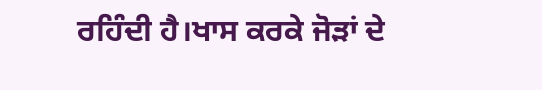ਰਹਿੰਦੀ ਹੈ।ਖਾਸ ਕਰਕੇ ਜੋੜਾਂ ਦੇ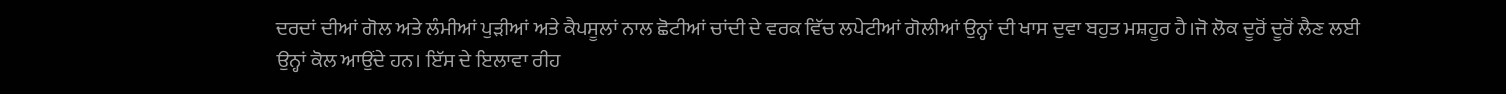ਦਰਦਾਂ ਦੀਆਂ ਗੋਲ ਅਤੇ ਲੰਮੀਆਂ ਪੁੜੀਆਂ ਅਤੇ ਕੈਪਸੂਲਾਂ ਨਾਲ ਛੋਟੀਆਂ ਚਾਂਦੀ ਦੇ ਵਰਕ ਵਿੱਚ ਲਪੇਟੀਆਂ ਗੋਲੀਆਂ ਉਨ੍ਹਾਂ ਦੀ ਖਾਸ ਦੁਵਾ ਬਹੁਤ ਮਸ਼ਹੂਰ ਹੈ।ਜੋ ਲੋਕ ਦੂਰੋਂ ਦੂਰੋਂ ਲੈਣ ਲਈ ਉਨ੍ਹਾਂ ਕੋਲ ਆਉਂਦੇ ਹਨ। ਇੱਸ ਦੇ ਇਲਾਵਾ ਰੀਹ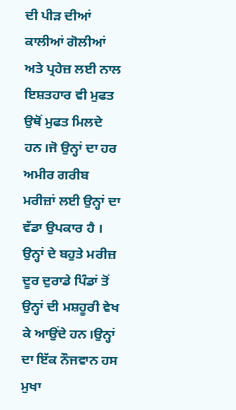ਦੀ ਪੀੜ ਦੀਆਂ ਕਾਲੀਆਂ ਗੋਲੀਆਂ ਅਤੇ ਪ੍ਰਹੇਜ਼ ਲਈ ਨਾਲ ਇਸ਼ਤਹਾਰ ਵੀ ਮੁਫਤ ਉਥੋਂ ਮੁਫਤ ਮਿਲਦੇ ਹਨ।ਜੋ ਉਨ੍ਹਾਂ ਦਾ ਹਰ ਅਮੀਰ ਗਰੀਬ ਮਰੀਜ਼ਾਂ ਲਈ ਉਨ੍ਹਾਂ ਦਾ ਵੱਡਾ ਉਪਕਾਰ ਹੈ । ਉਨ੍ਹਾਂ ਦੇ ਬਹੁਤੇ ਮਰੀਜ਼ ਦੂਰ ਦੁਰਾਡੇ ਪਿੰਡਾਂ ਤੋਂ ਉਨ੍ਹਾਂ ਦੀ ਮਸ਼ਹੂਰੀ ਵੇਖ ਕੇ ਆਉਂਦੇ ਹਨ।ਉਨ੍ਹਾਂ ਦਾ ਇੱਕ ਨੌਜਵਾਨ ਹਸ ਮੁਖਾ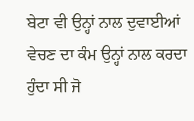ਬੇਟਾ ਵੀ ਉਨ੍ਹਾਂ ਨਾਲ ਦੁਵਾਈਆਂ ਵੇਚਣ ਦਾ ਕੰਮ ਉਨ੍ਹਾਂ ਨਾਲ ਕਰਦਾ ਹੁੰਦਾ ਸੀ ਜੋ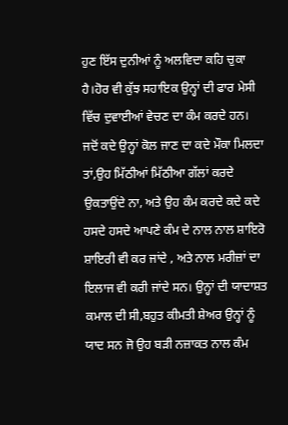ਹੁਣ ਇੱਸ ਦੁਨੀਆਂ ਨੂੰ ਅਲਵਿਦਾ ਕਹਿ ਚੁਕਾ ਹੈ।ਹੋਰ ਵੀ ਕੁੱਝ ਸਹਾਇਕ ਉਨ੍ਹਾਂ ਦੀ ਫਾਰ ਮੇਸੀ ਵਿੱਚ ਦੁਵਾਈਆਂ ਵੇਚਣ ਦਾ ਕੰਮ ਕਰਦੇ ਹਨ।
ਜਦੋਂ ਕਦੇ ਉਨ੍ਹਾਂ ਕੋਲ ਜਾਣ ਦਾ ਕਦੇ ਮੌਕਾ ਮਿਲਦਾ ਤਾਂ,ਉਹ ਮਿੱਠੀਆਂ ਮਿੱਠੀਆ ਗੱਲਾਂ ਕਰਦੇ ਉਕਤਾਉਂਦੇ ਨਾ, ਅਤੇ ਉਹ ਕੰਮ ਕਰਦੇ ਕਦੇ ਕਦੇ ਹਸਦੇ ਹਸਦੇ ਆਪਣੇ ਕੰਮ ਦੇ ਨਾਲ ਨਾਲ ਸ਼ਾਇਰੋ ਸ਼ਾਇਰੀ ਵੀ ਕਰ ਜਾਂਦੇ , ਅਤੇ ਨਾਲ ਮਰੀਜ਼ਾਂ ਦਾ ਇਲਾਜ ਵੀ ਕਰੀ ਜਾਂਦੇ ਸਨ। ਉਨ੍ਹਾਂ ਦੀ ਯਾਦਾਸ਼ਤ ਕਮਾਲ ਦੀ ਸੀ,ਬਹੁਤ ਕੀਮਤੀ ਸ਼ੇਅਰ ਉਨ੍ਹਾਂ ਨੂੰ ਯਾਦ ਸਨ ਜੋ ਉਹ ਬੜੀ ਨਜ਼ਾਕਤ ਨਾਲ ਕੰਮ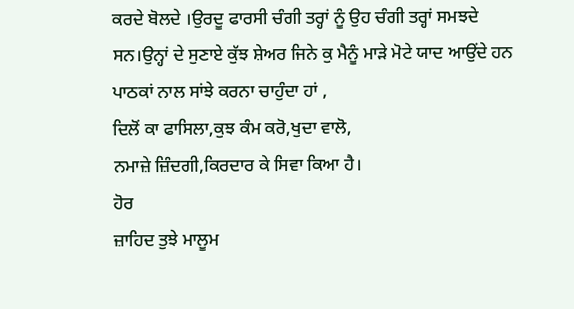ਕਰਦੇ ਬੋਲਦੇ ।ਉਰਦੂ ਫਾਰਸੀ ਚੰਗੀ ਤਰ੍ਹਾਂ ਨੂੰ ਉਹ ਚੰਗੀ ਤਰ੍ਹਾਂ ਸਮਝਦੇ ਸਨ।ਉਨ੍ਹਾਂ ਦੇ ਸੁਣਾਏ ਕੁੱਝ ਸ਼ੇਅਰ ਜਿਨੇ ਕੁ ਮੈਨੂੰ ਮਾੜੇ ਮੋਟੇ ਯਾਦ ਆਉਂਦੇ ਹਨ ਪਾਠਕਾਂ ਨਾਲ ਸਾਂਝੇ ਕਰਨਾ ਚਾਹੁੰਦਾ ਹਾਂ ,
ਦਿਲੋਂ ਕਾ ਫਾਸਿਲਾ,ਕੁਝ ਕੰਮ ਕਰੋ,ਖੁਦਾ ਵਾਲੋ,
ਨਮਾਜ਼ੇ ਜ਼ਿੰਦਗੀ,ਕਿਰਦਾਰ ਕੇ ਸਿਵਾ ਕਿਆ ਹੈ।
ਹੋਰ
ਜ਼ਾਹਿਦ ਤੁਝੇ ਮਾਲੂਮ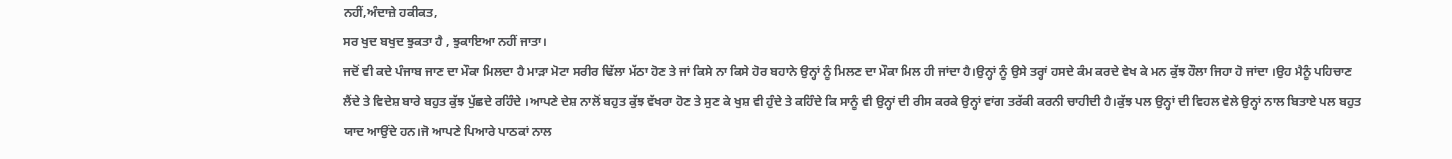ਨਹੀਂ,ਅੰਦਾਜ਼ੇ ਹਕੀਕਤ,
ਸਰ ਖੁਦ ਬਖੁਦ ਝੁਕਤਾ ਹੈ , ਝੁਕਾਇਆ ਨਹੀਂ ਜਾਤਾ।
ਜਦੋਂ ਵੀ ਕਦੇ ਪੰਜਾਬ ਜਾਣ ਦਾ ਮੌਕਾ ਮਿਲਦਾ ਹੈ ਮਾੜਾ ਮੋਟਾ ਸਰੀਰ ਢਿੱਲਾ ਮੱਠਾ ਹੋਣ ਤੇ ਜਾਂ ਕਿਸੇ ਨਾ ਕਿਸੇ ਹੋਰ ਬਹਾਨੇ ਉਨ੍ਹਾਂ ਨੂੰ ਮਿਲਣ ਦਾ ਮੌਕਾ ਮਿਲ ਹੀ ਜਾਂਦਾ ਹੈ।ਉਨ੍ਹਾਂ ਨੂੰ ਉਸੇ ਤਰ੍ਹਾਂ ਹਸਦੇ ਕੰਮ ਕਰਦੇ ਵੇਖ ਕੇ ਮਨ ਕੁੱਝ ਹੌਲਾ ਜਿਹਾ ਹੋ ਜਾਂਦਾ ।ਉਹ ਮੈਨੂੰ ਪਹਿਚਾਣ ਲੈਂਦੇ ਤੇ ਵਿਦੇਸ਼ ਬਾਰੇ ਬਹੁਤ ਕੁੱਝ ਪੁੱਛਦੇ ਰਹਿੰਦੇ ।ਆਪਣੇ ਦੇਸ਼ ਨਾਲੋਂ ਬਹੁਤ ਕੁੱਝ ਵੱਖਰਾ ਹੋਣ ਤੇ ਸੁਣ ਕੇ ਖੁਸ਼ ਵੀ ਹੁੰਦੇ ਤੇ ਕਹਿੰਦੇ ਕਿ ਸਾਨੂੰ ਵੀ ਉਨ੍ਹਾਂ ਦੀ ਰੀਸ ਕਰਕੇ ਉਨ੍ਹਾਂ ਵਾਂਗ ਤਰੱਕੀ ਕਰਨੀ ਚਾਹੀਦੀ ਹੈ।ਕੁੱਝ ਪਲ ਉਨ੍ਹਾਂ ਦੀ ਵਿਹਲ ਵੇਲੇ ਉਨ੍ਹਾਂ ਨਾਲ ਬਿਤਾਏ ਪਲ ਬਹੁਤ ਯਾਦ ਆਉਂਦੇ ਹਨ।ਜੋ ਆਪਣੇ ਪਿਆਰੇ ਪਾਠਕਾਂ ਨਾਲ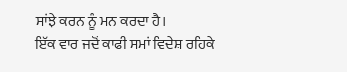ਸਾਂਝੇ ਕਰਨ ਨੂੰ ਮਨ ਕਰਦਾ ਹੈ।
ਇੱਕ ਵਾਰ ਜਦੋਂ ਕਾਫੀ ਸਮਾਂ ਵਿਦੇਸ਼ ਰਹਿਕੇ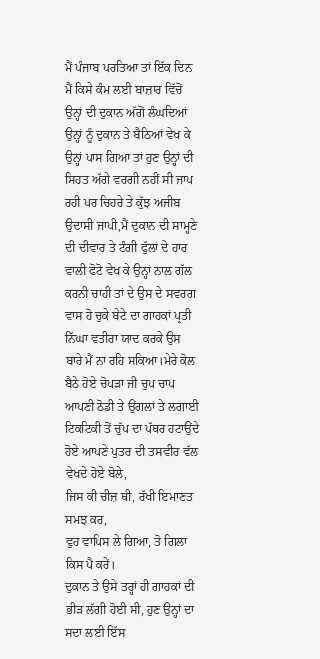ਮੈਂ ਪੰਜਾਬ ਪਰਤਿਆ ਤਾਂ ਇੱਕ ਦਿਨ ਮੈਂ ਕਿਸੇ ਕੰਮ ਲਈ ਬਾਜ਼ਾਰ ਵਿੱਚੋਂ ਉਨ੍ਹਾਂ ਦੀ ਦੁਕਾਨ ਅੱਗੋਂ ਲੰਘਦਿਆਂ ਉਨ੍ਹਾਂ ਨੂੰ ਦੁਕਾਨ ਤੇ ਬੈਠਿਆਂ ਵੇਖ ਕੇ ਉਨ੍ਹਾਂ ਪਾਸ ਗਿਆ ਤਾਂ ਹੁਣ ਉਨ੍ਹਾਂ ਦੀ ਸਿਹਤ ਅੱਗੇ ਵਰਗੀ ਨਹੀਂ ਸੀ ਜਾਪ ਰਹੀ ਪਰ ਚਿਹਰੇ ਤੇ ਕੁੱਝ ਅਜੀਬ ਉਦਾਸੀ ਜਾਪੀ,ਮੈਂ ਦੁਕਾਨ ਦੀ ਸਾਮ੍ਹਣੇ ਦੀ ਦੀਵਾਰ ਤੇ ਟੰਗੀ ਫੁੱਲਾਂ ਦੇ ਹਾਰ ਵਾਲੀ ਫੋਟੋ ਵੇਖ ਕੇ ਉਨ੍ਹਾਂ ਨਾਲ ਗੱਲ ਕਰਨੀ ਚਾਹੀ ਤਾਂ ਦੇ ਉਸ ਦੇ ਸਵਰਗ ਵਾਸ ਹੋ ਚੁਕੇ ਬੇਟੇ ਦਾ ਗਾਹਕਾਂ ਪ੍ਰਤੀ ਨਿੱਘਾ ਵਤੀਰਾ ਯਾਦ ਕਰਕੇ ਉਸ ਬਾਰੇ ਮੈਂ ਨਾ ਰਹਿ ਸਕਿਆ।ਮੇਰੇ ਕੋਲ ਬੈਠੇ ਹੋਏ ਚੋਪੜਾ ਜੀ ਚੁਪ ਚਾਪ ਆਪਣੀ ਠੋਡੀ ਤੇ ਉਂਗਲਾਂ ਤੇ ਲਗਾਈ ਟਿਕਟਿਕੀ ਤੋਂ ਚੁੱਪ ਦਾ ਪੱਥਰ ਹਟਾਉਂਦੇ ਹੋਏ ਆਪਣੇ ਪੁਤਰ ਦੀ ਤਸਵੀਰ ਵੱਲ ਵੇਖਦੇ ਹੋਏ ਬੋਲੇ,
ਜਿਸ ਕੀ ਚੀਜ਼ ਥੀ, ਰੱਖੀ ਇਮਾਣਤ ਸਮਝ ਕਰ,
ਵੁਹ ਵਾਪਿਸ ਲੇ ਗਿਆ, ਤੋ ਗਿਲਾ ਕਿਸ ਪੈ ਕਰੇਂ।
ਦੁਕਾਨ ਤੇ ਉਸੇ ਤਰ੍ਹਾਂ ਹੀ ਗਾਹਕਾਂ ਦੀ ਭੀੜ ਲੱਗੀ ਹੋਈ ਸੀ, ਹੁਣ ਉਨ੍ਹਾਂ ਦਾ ਸਦਾ ਲਈ ਇੱਸ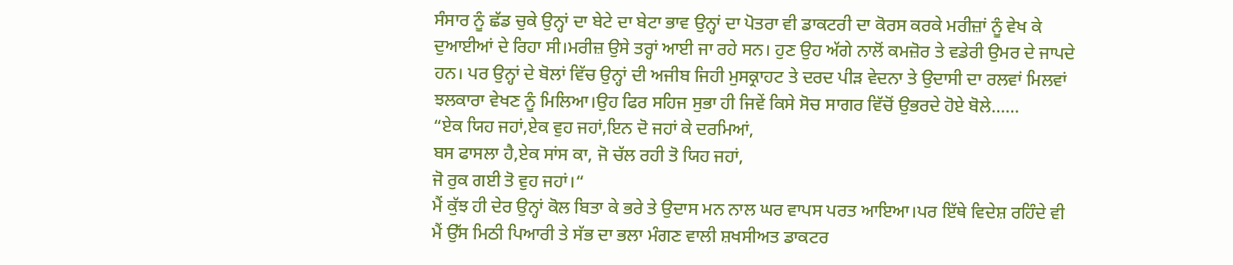ਸੰਸਾਰ ਨੂੰ ਛੱਡ ਚੁਕੇ ਉਨ੍ਹਾਂ ਦਾ ਬੇਟੇ ਦਾ ਬੇਟਾ ਭਾਵ ਉਨ੍ਹਾਂ ਦਾ ਪੋਤਰਾ ਵੀ ਡਾਕਟਰੀ ਦਾ ਕੋਰਸ ਕਰਕੇ ਮਰੀਜ਼ਾਂ ਨੂੰ ਵੇਖ ਕੇ ਦੁਆਈਆਂ ਦੇ ਰਿਹਾ ਸੀ।ਮਰੀਜ਼ ਉਸੇ ਤਰ੍ਹਾਂ ਆਈ ਜਾ ਰਹੇ ਸਨ। ਹੁਣ ਉਹ ਅੱਗੇ ਨਾਲੋਂ ਕਮਜ਼ੋਰ ਤੇ ਵਡੇਰੀ ਉਮਰ ਦੇ ਜਾਪਦੇ ਹਨ। ਪਰ ਉਨ੍ਹਾਂ ਦੇ ਬੋਲਾਂ ਵਿੱਚ ਉਨ੍ਹਾਂ ਦੀ ਅਜੀਬ ਜਿਹੀ ਮੁਸਕ੍ਰਾਹਟ ਤੇ ਦਰਦ ਪੀੜ ਵੇਦਨਾ ਤੇ ਉਦਾਸੀ ਦਾ ਰਲਵਾਂ ਮਿਲਵਾਂ ਝਲਕਾਰਾ ਵੇਖਣ ਨੂੰ ਮਿਲਿਆ।ਉਹ ਫਿਰ ਸਹਿਜ ਸੁਭਾ ਹੀ ਜਿਵੇਂ ਕਿਸੇ ਸੋਚ ਸਾਗਰ ਵਿੱਚੋਂ ਉਭਰਦੇ ਹੋਏ ਬੋਲੇ……
“ਏਕ ਯਿਹ ਜਹਾਂ,ਏਕ ਵੁਹ ਜਹਾਂ,ਇਨ ਦੋ ਜਹਾਂ ਕੇ ਦਰਮਿਆਂ,
ਬਸ ਫਾਸਲਾ ਹੈ,ਏਕ ਸਾਂਸ ਕਾ, ਜੋ ਚੱਲ ਰਹੀ ਤੋ ਯਿਹ ਜਹਾਂ,
ਜੋ ਰੁਕ ਗਈ ਤੋ ਵੁਹ ਜਹਾਂ।“
ਮੈਂ ਕੁੱਝ ਹੀ ਦੇਰ ਉਨ੍ਹਾਂ ਕੋਲ ਬਿਤਾ ਕੇ ਭਰੇ ਤੇ ਉਦਾਸ ਮਨ ਨਾਲ ਘਰ ਵਾਪਸ ਪਰਤ ਆਇਆ।ਪਰ ਇੱਥੇ ਵਿਦੇਸ਼ ਰਹਿੰਦੇ ਵੀ ਮੈਂ ਉੱਸ ਮਿਠੀ ਪਿਆਰੀ ਤੇ ਸੱਭ ਦਾ ਭਲਾ ਮੰਗਣ ਵਾਲੀ ਸ਼ਖਸੀਅਤ ਡਾਕਟਰ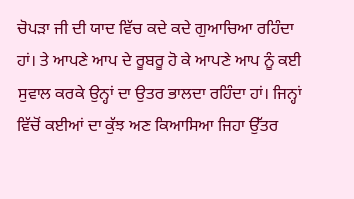ਚੋਪੜਾ ਜੀ ਦੀ ਯਾਦ ਵਿੱਚ ਕਦੇ ਕਦੇ ਗੁਆਚਿਆ ਰਹਿੰਦਾ ਹਾਂ। ਤੇ ਆਪਣੇ ਆਪ ਦੇ ਰੂਬਰੂ ਹੋ ਕੇ ਆਪਣੇ ਆਪ ਨੂੰ ਕਈ ਸੁਵਾਲ ਕਰਕੇ ਉਨ੍ਹਾਂ ਦਾ ਉਤਰ ਭਾਲਦਾ ਰਹਿੰਦਾ ਹਾਂ। ਜਿਨ੍ਹਾਂ ਵਿੱਚੋਂ ਕਈਆਂ ਦਾ ਕੁੱਝ ਅਣ ਕਿਆਸਿਆ ਜਿਹਾ ਉੱਤਰ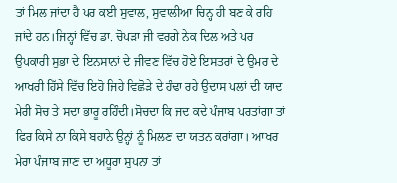ਤਾਂ ਮਿਲ ਜਾਂਦਾ ਹੈ ਪਰ ਕਈ ਸੁਵਾਲ, ਸੁਵਾਲੀਆ ਚਿਨ੍ਹ ਹੀ ਬਣ ਕੇ ਰਹਿ ਜਾਂਦੇ ਹਨ।ਜਿਨ੍ਹਾਂ ਵਿੱਚ ਡਾ. ਚੋਪੜਾ ਜੀ ਵਰਗੇ ਨੇਕ ਦਿਲ ਅਤੇ ਪਰ ਉਪਕਾਰੀ ਸੁਭਾ ਦੇ ਇਨਸਾਨਾਂ ਦੇ ਜੀਵਣ ਵਿੱਚ ਹੋਏ ਇਸਤਰਾਂ ਦੇ ਉਮਰ ਦੇ ਆਖਰੀ ਹਿੱਸੇ ਵਿੱਚ ਇਹੋ ਜਿਹੇ ਵਿਛੋੜੇ ਦੇ ਹੰਢਾ ਰਹੇ ਉਦਾਸ ਪਲਾਂ ਦੀ ਯਾਦ ਮੇਰੀ ਸੋਚ ਤੇ ਸਦਾ ਭਾਰੂ ਰਹਿੰਦੀ।ਸੋਚਦਾ ਕਿ ਜਦ ਕਦੇ ਪੰਜਾਬ ਪਰਤਾਂਗਾ ਤਾਂ ਫਿਰ ਕਿਸੇ ਨਾ ਕਿਸੇ ਬਹਾਨੇ ਉਨ੍ਹਾਂ ਨੂੰ ਮਿਲਣ ਦਾ ਯਤਨ ਕਰਾਂਗਾ। ਆਖਰ ਮੇਰਾ ਪੰਜਾਬ ਜਾਣ ਦਾ ਅਧੂਰਾ ਸੁਪਨਾ ਤਾਂ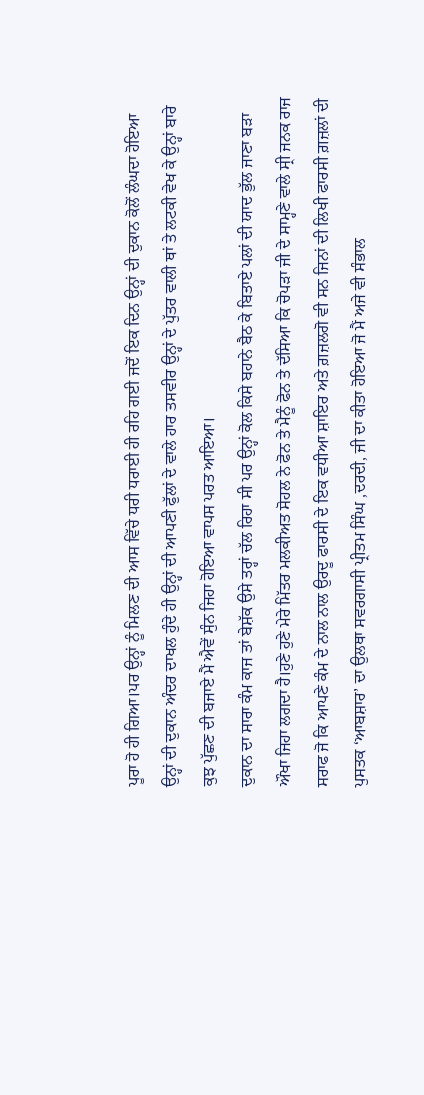ਪੂਰਾ ਹੋ ਹੀ ਗਿਆ।ਪਰ ਉਨ੍ਹਾਂ ਨੂੰ ਮਿਲਣ ਦੀ ਆਸ ਵਿੱਚੇ ਧਰੀ ਧਰਾਈ ਹੀ ਰਹਿ ਗਈ ਜਦੋਂ ਇਕ ਦਿਨ ਉਨ੍ਹਾਂ ਦੀ ਦੁਕਾਨ ਕੋਲੋਂ ਲੰਘਦਾ ਹੋਇਆ ਉਨ੍ਹਾਂ ਦੀ ਦੁਕਾਨ ਅੰਦਰ ਦਾਖਲ ਹੁੰਦੇ ਹੀ ਉਨ੍ਹਾਂ ਦੀ ਆਪਣੀ ਫੁੱਲਾਂ ਦੇ ਵਾਲੇ ਹਾਰ ਤਸਵੀਰ ਉਨ੍ਹਾਂ ਦੇ ਪੁੱਤਰ ਵਾਲੀ ਥਾਂ ਤੇ ਲਟਕੀ ਵੇਖ ਕੇ ਉਨ੍ਹਾਂ ਬਾਰੇ ਕੁਝ ਪੁੱਛਣ ਦੀ ਬਜਾਏ ਮੈਂ ਐਵੇਂ ਸੁੰਨ ਜਿਹਾ ਹੋਇਆ ਵਾਪਸ ਪਰਤ ਆਇਆ।
ਦੁਕਾਨ ਦਾ ਸਾਰਾ ਕੰਮ ਕਾਜ ਤਾਂ ਬੇਸ਼ੱਕ ਉਸੇ ਤਰ੍ਹਾਂ ਚੱਲ ਰਿਹਾ ਸੀ ਪਰ ਉਨ੍ਹਾਂ ਕੋਲ ਕਿਸੇ ਬਹਾਨੇ ਬੈਠ ਕੇ ਬਿਤਾਏ ਪਲਾਂ ਦੀ ਯਾਦ ਭੁੱਲ ਜਾਣਾ ਬੜਾ ਔਖਾ ਜਿਹਾ ਲਗਦਾ ਹੈ।ਹੁਣੇ ਹੁਣੇ ਮੇਰੇ ਮਿੱਤਰ ਮਲਕੀਅਤ ਸੋਹਲ ਨੇ ਫੋਨ ਤੇ ਮੈਨੂੰ ਫੋਨ ਤੇ ਦੱਸਿਆ ਕਿ ਚੋਪੜਾ ਜੀ ਦੇ ਸਾਮ੍ਹਣੇ ਵਾਲੇ ਸ੍ਰੀ ਜਨਕ ਰਾਜ ਸਰਾਫ ਜੋ ਕਿ ਆਪਣੇ ਕੰਮ ਦੇ ਨਾਲ ਨਾਲ ਉਰਦੂ ਫਾਰਸੀ ਦੇ ਇਕ ਵਧੀਆ ਸ਼ਾਇਰ ਅਤੇ ਗ਼ਜ਼ਲਗੋ ਵੀ ਸਨ ਜਿਨਾਂ ਦੀ ਲਿਖੀ ਫਾਰਸੀ ਗ਼ਜ਼ਲਾਂ ਦੀ ਪੁਸਤਕ ‘ਆਬਸ਼ਾਰ’ ਦਾ ਉਲਥਾ ਸਵਰਗਾਸੀ ਪ੍ਰੀਤਮ ਸਿੰਘ ,ਦਰਦੀ, ਜੀ ਦਾ ਕੀਤਾ ਹੋਇਆ ਜੋ ਮੈਂ ਅਜੇ ਵੀ ਸੰਭਾਲ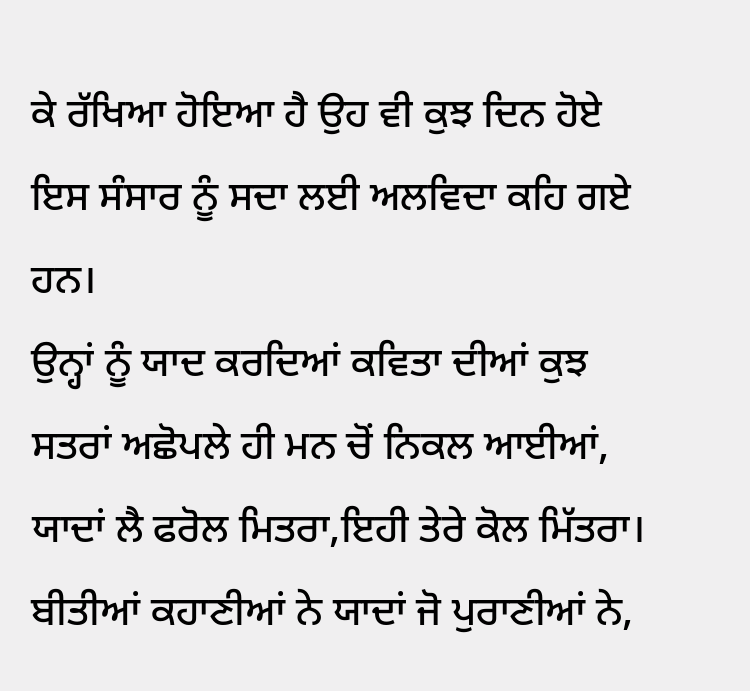ਕੇ ਰੱਖਿਆ ਹੋਇਆ ਹੈ ਉਹ ਵੀ ਕੁਝ ਦਿਨ ਹੋਏ ਇਸ ਸੰਸਾਰ ਨੂੰ ਸਦਾ ਲਈ ਅਲਵਿਦਾ ਕਹਿ ਗਏ ਹਨ।
ਉਨ੍ਹਾਂ ਨੂੰ ਯਾਦ ਕਰਦਿਆਂ ਕਵਿਤਾ ਦੀਆਂ ਕੁਝ ਸਤਰਾਂ ਅਛੋਪਲੇ ਹੀ ਮਨ ਚੋਂ ਨਿਕਲ ਆਈਆਂ,
ਯਾਦਾਂ ਲੈ ਫਰੋਲ ਮਿਤਰਾ,ਇਹੀ ਤੇਰੇ ਕੋਲ ਮਿੱਤਰਾ।
ਬੀਤੀਆਂ ਕਹਾਣੀਆਂ ਨੇ ਯਾਦਾਂ ਜੋ ਪੁਰਾਣੀਆਂ ਨੇ,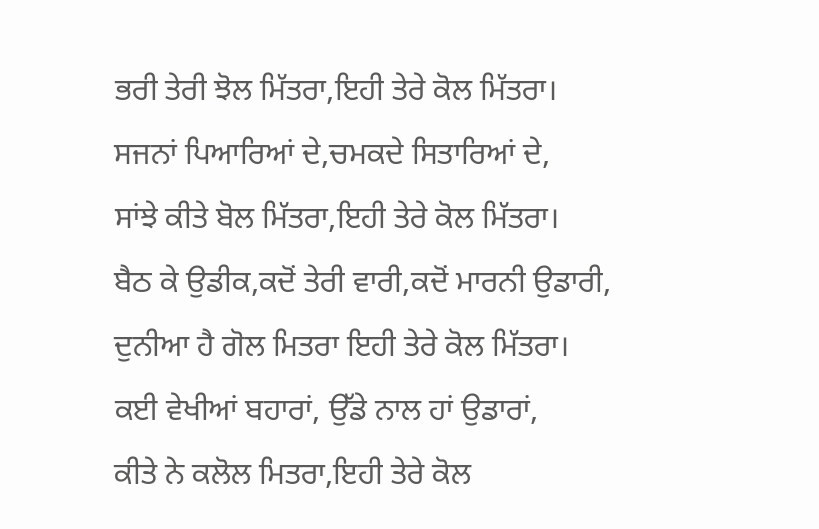ਭਰੀ ਤੇਰੀ ਝੋਲ ਮਿੱਤਰਾ,ਇਹੀ ਤੇਰੇ ਕੋਲ ਮਿੱਤਰਾ।
ਸਜਨਾਂ ਪਿਆਰਿਆਂ ਦੇ,ਚਮਕਦੇ ਸਿਤਾਰਿਆਂ ਦੇ,
ਸਾਂਝੇ ਕੀਤੇ ਬੋਲ ਮਿੱਤਰਾ,ਇਹੀ ਤੇਰੇ ਕੋਲ ਮਿੱਤਰਾ।
ਬੈਠ ਕੇ ਉਡੀਕ,ਕਦੋਂ ਤੇਰੀ ਵਾਰੀ,ਕਦੋਂ ਮਾਰਨੀ ਉਡਾਰੀ,
ਦੁਨੀਆ ਹੈ ਗੋਲ ਮਿਤਰਾ ਇਹੀ ਤੇਰੇ ਕੋਲ ਮਿੱਤਰਾ।
ਕਈ ਵੇਖੀਆਂ ਬਹਾਰਾਂ, ਉੱਡੇ ਨਾਲ ਹਾਂ ਉਡਾਰਾਂ,
ਕੀਤੇ ਨੇ ਕਲੋਲ ਮਿਤਰਾ,ਇਹੀ ਤੇਰੇ ਕੋਲ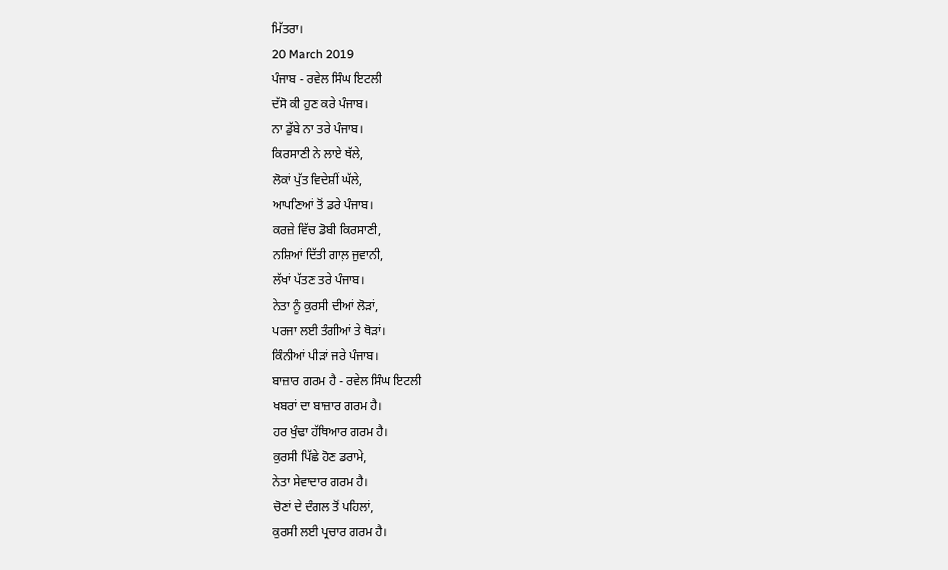ਮਿੱਤਰਾ।
20 March 2019
ਪੰਜਾਬ - ਰਵੇਲ ਸਿੰਘ ਇਟਲੀ
ਦੱਸੋ ਕੀ ਹੁਣ ਕਰੇ ਪੰਜਾਬ।
ਨਾ ਡੁੱਬੇ ਨਾ ਤਰੇ ਪੰਜਾਬ।
ਕਿਰਸਾਣੀ ਨੇ ਲਾਏ ਥੱਲੇ,
ਲੋਕਾਂ ਪੁੱਤ ਵਿਦੇਸ਼ੀਂ ਘੱਲੇ,
ਆਪਣਿਆਂ ਤੋਂ ਡਰੇ ਪੰਜਾਬ।
ਕਰਜ਼ੇ ਵਿੱਚ ਡੋਬੀ ਕਿਰਸਾਣੀ,
ਨਸ਼ਿਆਂ ਦਿੱਤੀ ਗਾਲ਼ ਜੁਵਾਨੀ,
ਲੱਖਾਂ ਪੱਤਣ ਤਰੇ ਪੰਜਾਬ।
ਨੇਤਾ ਨੂੰ ਕੁਰਸੀ ਦੀਆਂ ਲੋੜਾਂ,
ਪਰਜਾ ਲਈ ਤੰਗੀਆਂ ਤੇ ਥੋੜਾਂ।
ਕਿੰਨੀਆਂ ਪੀੜਾਂ ਜਰੇ ਪੰਜਾਬ।
ਬਾਜ਼ਾਰ ਗਰਮ ਹੈ - ਰਵੇਲ ਸਿੰਘ ਇਟਲੀ
ਖਬਰਾਂ ਦਾ ਬਾਜ਼ਾਰ ਗਰਮ ਹੈ।
ਹਰ ਖੁੰਢਾ ਹੱਥਿਆਰ ਗਰਮ ਹੈ।
ਕੁਰਸੀ ਪਿੱਛੇ ਹੋਣ ਡਰਾਮੇ,
ਨੇਤਾ ਸੇਵਾਦਾਰ ਗਰਮ ਹੈ।
ਚੋਣਾਂ ਦੇ ਦੰਗਲ ਤੋਂ ਪਹਿਲਾਂ,
ਕੁਰਸੀ ਲਈ ਪ੍ਰਚਾਰ ਗਰਮ ਹੈ।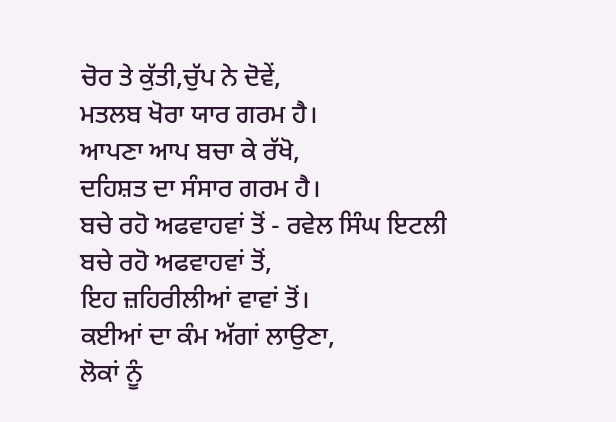ਚੋਰ ਤੇ ਕੁੱਤੀ,ਚੁੱਪ ਨੇ ਦੋਵੇਂ,
ਮਤਲਬ ਖੋਰਾ ਯਾਰ ਗਰਮ ਹੈ।
ਆਪਣਾ ਆਪ ਬਚਾ ਕੇ ਰੱਖੋ,
ਦਹਿਸ਼ਤ ਦਾ ਸੰਸਾਰ ਗਰਮ ਹੈ।
ਬਚੇ ਰਹੋ ਅਫਵਾਹਵਾਂ ਤੋਂ - ਰਵੇਲ ਸਿੰਘ ਇਟਲੀ
ਬਚੇ ਰਹੋ ਅਫਵਾਹਵਾਂ ਤੋਂ,
ਇਹ ਜ਼ਹਿਰੀਲੀਆਂ ਵਾਵਾਂ ਤੋਂ।
ਕਈਆਂ ਦਾ ਕੰਮ ਅੱਗਾਂ ਲਾਉਣਾ,
ਲੋਕਾਂ ਨੂੰ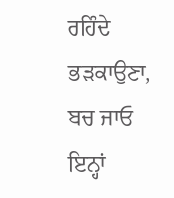ਰਹਿੰਦੇ ਭੜਕਾਉਣਾ,
ਬਚ ਜਾਓ ਇਨ੍ਹਾਂ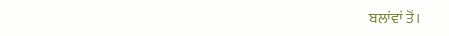ਬਲਾਂਵਾਂ ਤੋਂ।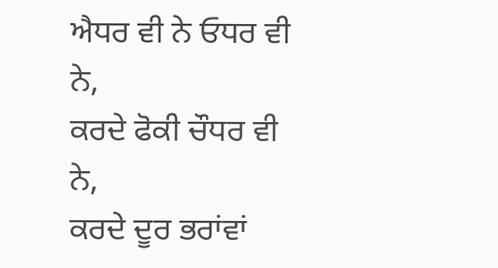ਐਧਰ ਵੀ ਨੇ ਓਧਰ ਵੀ ਨੇ,
ਕਰਦੇ ਫੋਕੀ ਚੌਧਰ ਵੀ ਨੇ,
ਕਰਦੇ ਦੂਰ ਭਰਾਂਵਾਂ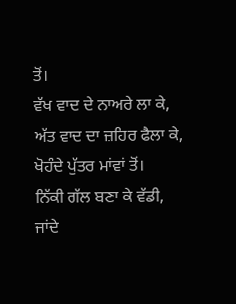ਤੋਂ।
ਵੱਖ ਵਾਦ ਦੇ ਨਾਅਰੇ ਲਾ ਕੇ,
ਅੱਤ ਵਾਦ ਦਾ ਜ਼ਹਿਰ ਫੈਲਾ ਕੇ,
ਖੋਹੰਦੇ ਪੁੱਤਰ ਮਾਂਵਾਂ ਤੋਂ।
ਨਿੱਕੀ ਗੱਲ ਬਣਾ ਕੇ ਵੱਡੀ,
ਜਾਂਦੇ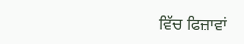ਵਿੱਚ ਫਿਜ਼ਾਵਾਂ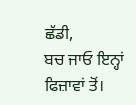ਛੱਡੀ,
ਬਚ ਜਾਓ ਇਨ੍ਹਾਂ ਫਿਜ਼ਾਵਾਂ ਤੋਂ।